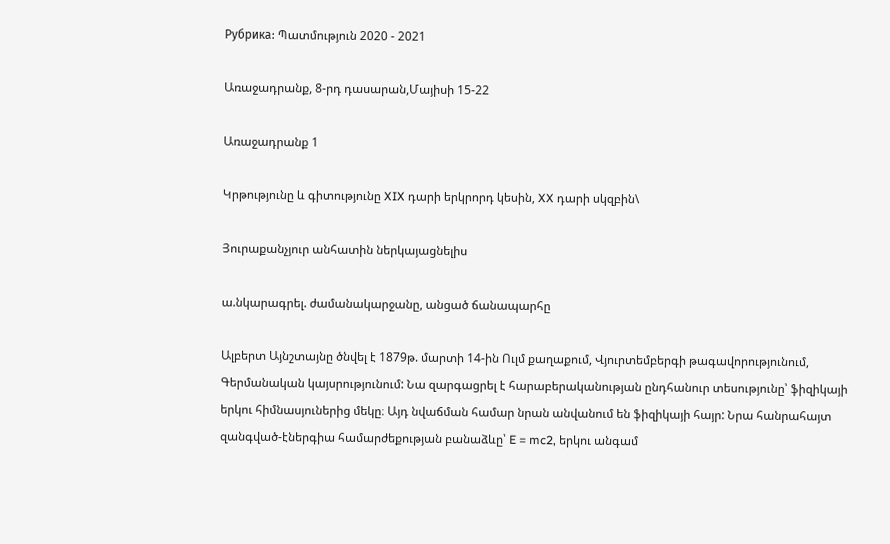Рубрика: Պատմություն 2020 - 2021

Առաջադրանք, 8-րդ դասարան,Մայիսի 15-22

Առաջադրանք 1

Կրթությունը և գիտությունը XIX դարի երկրորդ կեսին, XX դարի սկզբին\

Յուրաքանչյուր անհատին ներկայացնելիս

ա.նկարագրել. ժամանակարջանը, անցած ճանապարհը

Ալբերտ Այնշտայնը ծնվել է 1879թ. մարտի 14-ին Ուլմ քաղաքում, Վյուրտեմբերգի թագավորությունում, Գերմանական կայսրությունում: Նա զարգացրել է հարաբերականության ընդհանուր տեսությունը՝ ֆիզիկայի երկու հիմնասյուներից մեկը։ Այդ նվաճման համար նրան անվանում են ֆիզիկայի հայր: Նրա հանրահայտ զանգված-էներգիա համարժեքության բանաձևը՝ E = mc2, երկու անգամ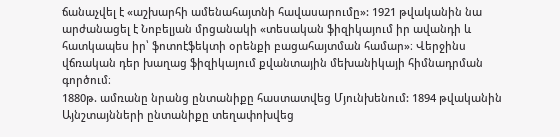ճանաչվել է «աշխարհի ամենահայտնի հավասարումը»: 1921 թվականին նա արժանացել է Նոբելյան մրցանակի «տեսական ֆիզիկայում իր ավանդի և հատկապես իր՝ ֆոտոէֆեկտի օրենքի բացահայտման համար»։ Վերջինս վճռական դեր խաղաց ֆիզիկայում քվանտային մեխանիկայի հիմնադրման գործում։
1880թ. ամռանը նրանց ընտանիքը հաստատվեց Մյունխենում: 1894 թվականին Այնշտայնների ընտանիքը տեղափոխվեց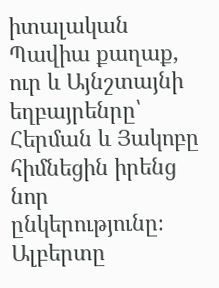իտալական Պավիա քաղաք, ուր և Այնշտայնի եղբայրենրը՝ Հերման և Յակոբը հիմնեցին իրենց նոր ընկերությունը։ Ալբերտը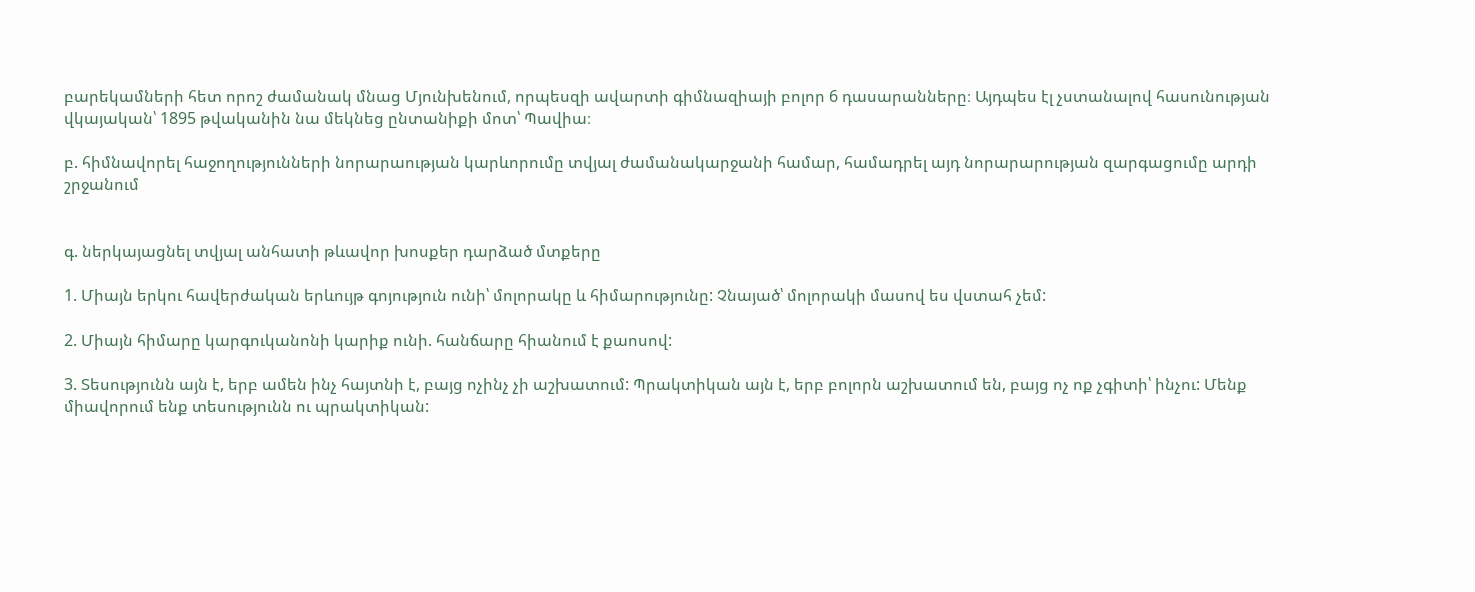բարեկամների հետ որոշ ժամանակ մնաց Մյունխենում, որպեսզի ավարտի գիմնազիայի բոլոր 6 դասարանները։ Այդպես էլ չստանալով հասունության վկայական՝ 1895 թվականին նա մեկնեց ընտանիքի մոտ՝ Պավիա։

բ. հիմնավորել հաջողությունների նորարաության կարևորումը տվյալ ժամանակարջանի համար, համադրել այդ նորարարության զարգացումը արդի շրջանում


գ. ներկայացնել տվյալ անհատի թևավոր խոսքեր դարձած մտքերը

1. Միայն երկու հավերժական երևույթ գոյություն ունի՝ մոլորակը և հիմարությունը: Չնայած՝ մոլորակի մասով ես վստահ չեմ:

2. Միայն հիմարը կարգուկանոնի կարիք ունի. հանճարը հիանում է քաոսով:

3. Տեսությունն այն է, երբ ամեն ինչ հայտնի է, բայց ոչինչ չի աշխատում: Պրակտիկան այն է, երբ բոլորն աշխատում են, բայց ոչ ոք չգիտի՝ ինչու: Մենք միավորում ենք տեսությունն ու պրակտիկան: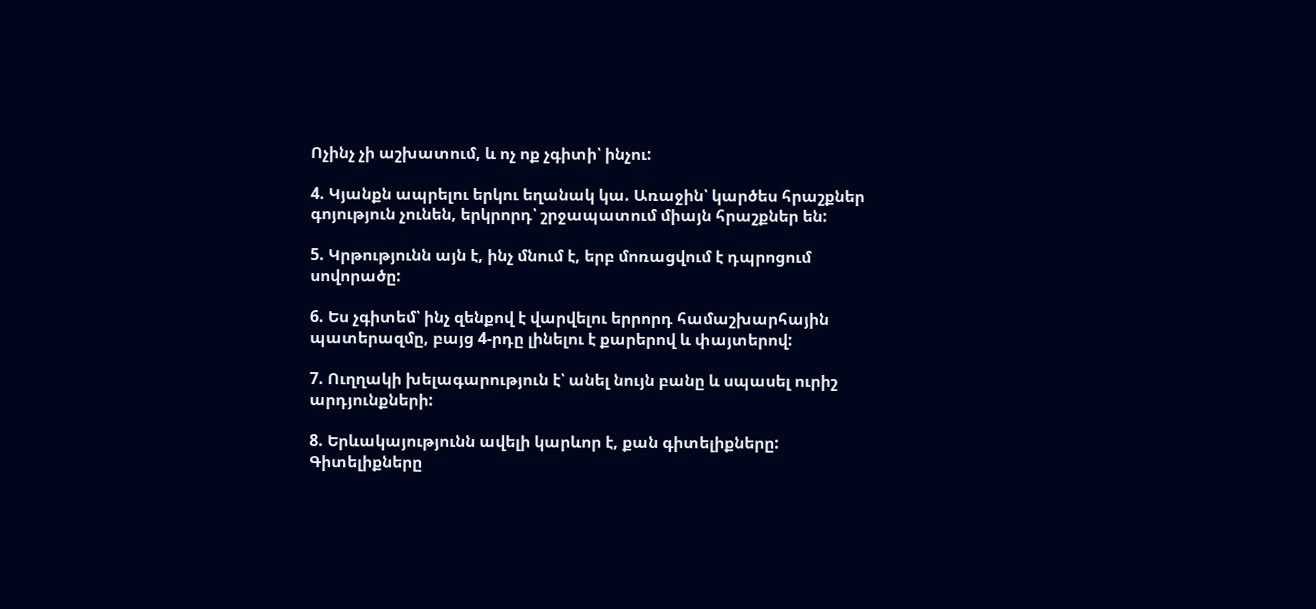Ոչինչ չի աշխատում, և ոչ ոք չգիտի՝ ինչու:

4. Կյանքն ապրելու երկու եղանակ կա. Առաջին՝ կարծես հրաշքներ գոյություն չունեն, երկրորդ՝ շրջապատում միայն հրաշքներ են:

5. Կրթությունն այն է, ինչ մնում է, երբ մոռացվում է դպրոցում սովորածը:

6. Ես չգիտեմ՝ ինչ զենքով է վարվելու երրորդ համաշխարհային պատերազմը, բայց 4-րդը լինելու է քարերով և փայտերով:

7. Ուղղակի խելագարություն է՝ անել նույն բանը և սպասել ուրիշ արդյունքների:

8. Երևակայությունն ավելի կարևոր է, քան գիտելիքները: Գիտելիքները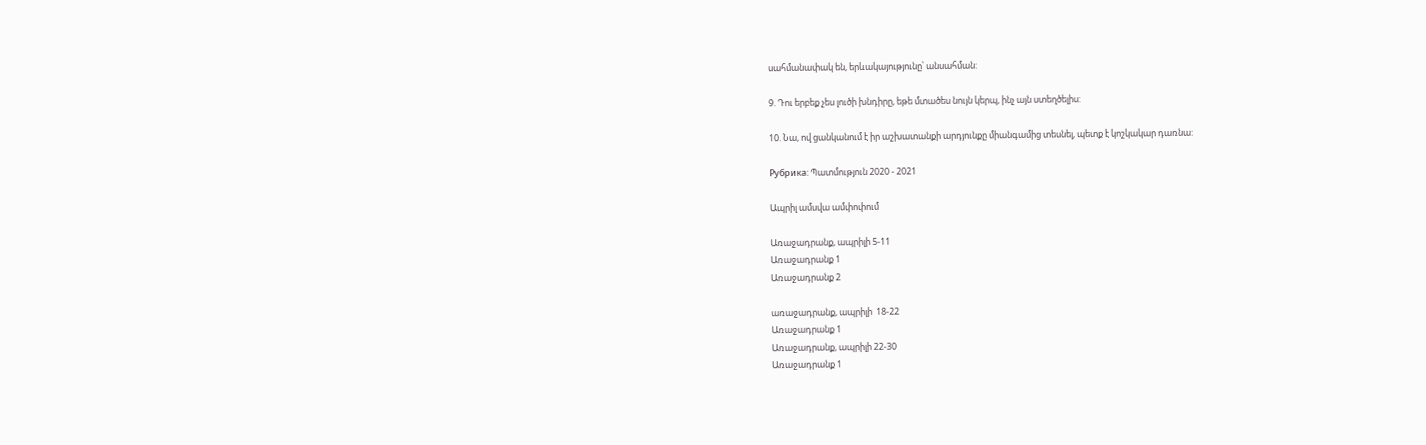սահմանափակ են, երևակայությունը՝ անսահման:

9. Դու երբեք չես լուծի խնդիրը, եթե մտածես նույն կերպ, ինչ այն ստեղծելիս:

10. Նա, ով ցանկանում է իր աշխատանքի արդյունքը միանգամից տեսնել, պետք է կոշկակար դառնա:

Рубрика: Պատմություն 2020 - 2021

Ապրիլ ամսվա ամփոփում

Առաջադրանք, ապրիլի 5-11
Առաջադրանք 1
Առաջադրանք 2

առաջադրանք, ապրիլի  18-22
Առաջադրանք 1
Առաջադրանք, ապրիլի 22-30
Առաջադրանք 1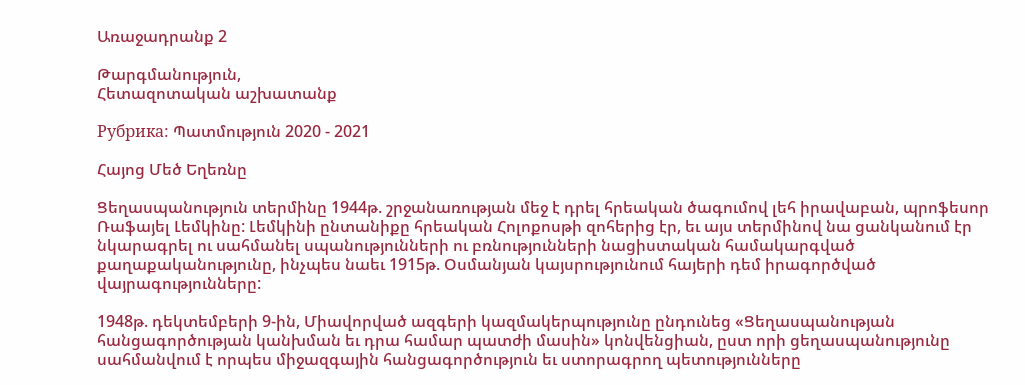Առաջադրանք 2

Թարգմանություն,
Հետազոտական աշխատանք

Рубрика: Պատմություն 2020 - 2021

Հայոց Մեծ Եղեռնը

Ցեղասպանություն տերմինը 1944թ. շրջանառության մեջ է դրել հրեական ծագումով լեհ իրավաբան, պրոֆեսոր Ռաֆայել Լեմկինը: Լեմկինի ընտանիքը հրեական Հոլոքոսթի զոհերից էր, եւ այս տերմինով նա ցանկանում էր նկարագրել ու սահմանել սպանությունների ու բռնությունների նացիստական համակարգված քաղաքականությունը, ինչպես նաեւ 1915թ. Օսմանյան կայսրությունում հայերի դեմ իրագործված վայրագությունները:

1948թ. դեկտեմբերի 9-ին, Միավորված ազգերի կազմակերպությունը ընդունեց «Ցեղասպանության հանցագործության կանխման եւ դրա համար պատժի մասին» կոնվենցիան, ըստ որի ցեղասպանությունը սահմանվում է որպես միջազգային հանցագործություն եւ ստորագրող պետությունները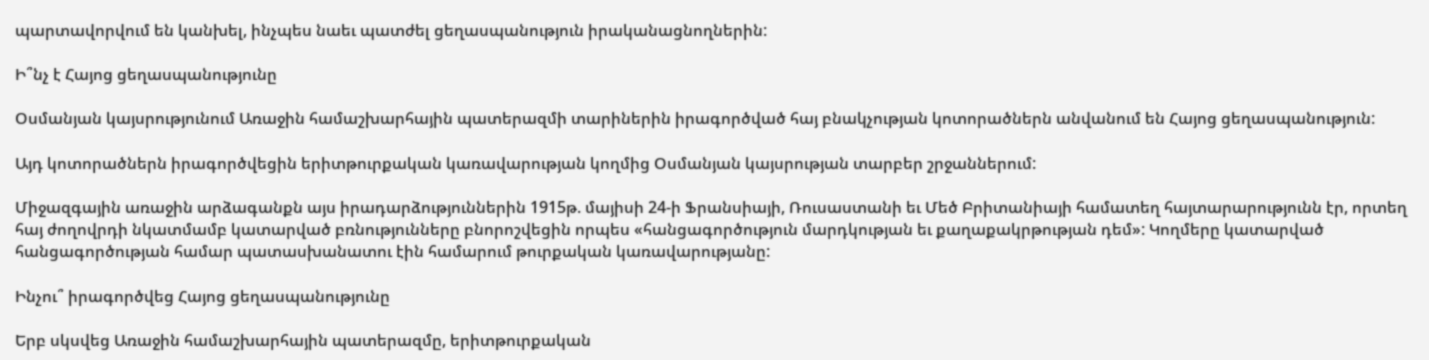պարտավորվում են կանխել, ինչպես նաեւ պատժել ցեղասպանություն իրականացնողներին:

Ի՞նչ է Հայոց ցեղասպանությունը

Օսմանյան կայսրությունում Առաջին համաշխարհային պատերազմի տարիներին իրագործված հայ բնակչության կոտորածներն անվանում են Հայոց ցեղասպանություն:

Այդ կոտորածներն իրագործվեցին երիտթուրքական կառավարության կողմից Օսմանյան կայսրության տարբեր շրջաններում:

Միջազգային առաջին արձագանքն այս իրադարձություններին 1915թ. մայիսի 24-ի Ֆրանսիայի, Ռուսաստանի եւ Մեծ Բրիտանիայի համատեղ հայտարարությունն էր, որտեղ հայ ժողովրդի նկատմամբ կատարված բռնությունները բնորոշվեցին որպես «հանցագործություն մարդկության եւ քաղաքակրթության դեմ»: Կողմերը կատարված հանցագործության համար պատասխանատու էին համարում թուրքական կառավարությանը:

Ինչու՞ իրագործվեց Հայոց ցեղասպանությունը

Երբ սկսվեց Առաջին համաշխարհային պատերազմը, երիտթուրքական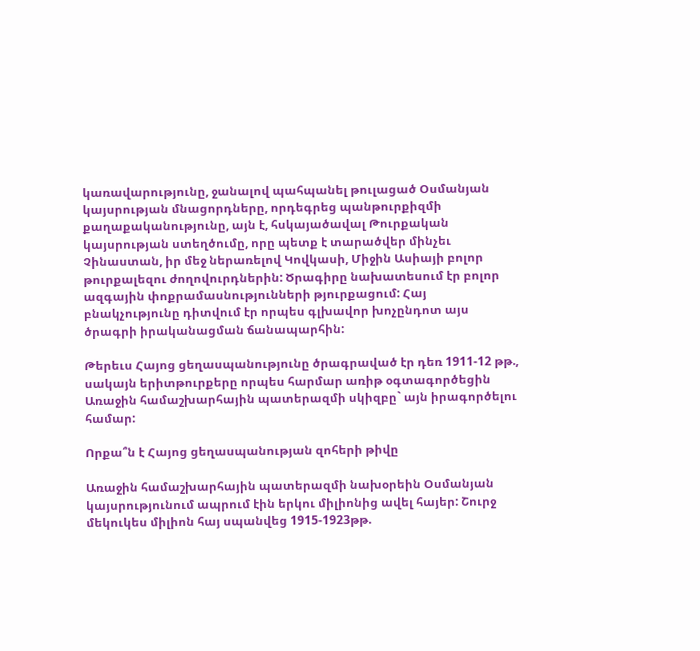կառավարությունը, ջանալով պահպանել թուլացած Օսմանյան կայսրության մնացորդները, որդեգրեց պանթուրքիզմի քաղաքականությունը, այն է, հսկայածավալ Թուրքական կայսրության ստեղծումը, որը պետք է տարածվեր մինչեւ Չինաստան, իր մեջ ներառելով Կովկասի, Միջին Ասիայի բոլոր թուրքալեզու ժողովուրդներին: Ծրագիրը նախատեսում էր բոլոր ազգային փոքրամասնությունների թյուրքացում: Հայ բնակչությունը դիտվում էր որպես գլխավոր խոչընդոտ այս ծրագրի իրականացման ճանապարհին:

Թերեւս Հայոց ցեղասպանությունը ծրագրաված էր դեռ 1911-12 թթ., սակայն երիտթուրքերը որպես հարմար առիթ օգտագործեցին Առաջին համաշխարհային պատերազմի սկիզբը` այն իրագործելու համար:

Որքա՞ն է Հայոց ցեղասպանության զոհերի թիվը

Առաջին համաշխարհային պատերազմի նախօրեին Օսմանյան կայսրությունում ապրում էին երկու միլիոնից ավել հայեր: Շուրջ մեկուկես միլիոն հայ սպանվեց 1915-1923թթ.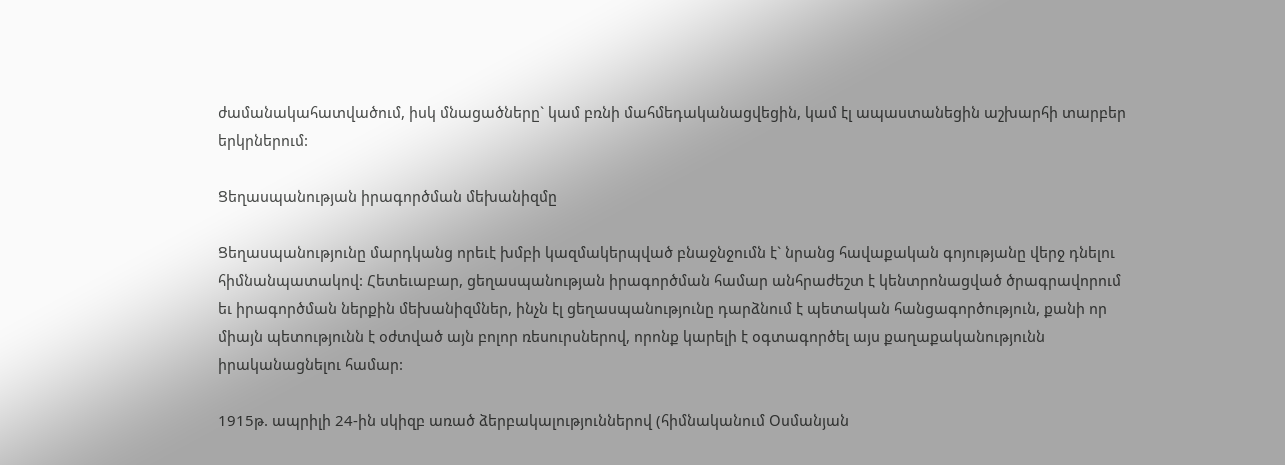ժամանակահատվածում, իսկ մնացածները` կամ բռնի մահմեդականացվեցին, կամ էլ ապաստանեցին աշխարհի տարբեր երկրներում:

Ցեղասպանության իրագործման մեխանիզմը

Ցեղասպանությունը մարդկանց որեւէ խմբի կազմակերպված բնաջնջումն է` նրանց հավաքական գոյությանը վերջ դնելու հիմնանպատակով: Հետեւաբար, ցեղասպանության իրագործման համար անհրաժեշտ է կենտրոնացված ծրագրավորում եւ իրագործման ներքին մեխանիզմներ, ինչն էլ ցեղասպանությունը դարձնում է պետական հանցագործություն, քանի որ միայն պետությունն է օժտված այն բոլոր ռեսուրսներով, որոնք կարելի է օգտագործել այս քաղաքականությունն իրականացնելու համար:

1915թ. ապրիլի 24-ին սկիզբ առած ձերբակալություններով (հիմնականում Օսմանյան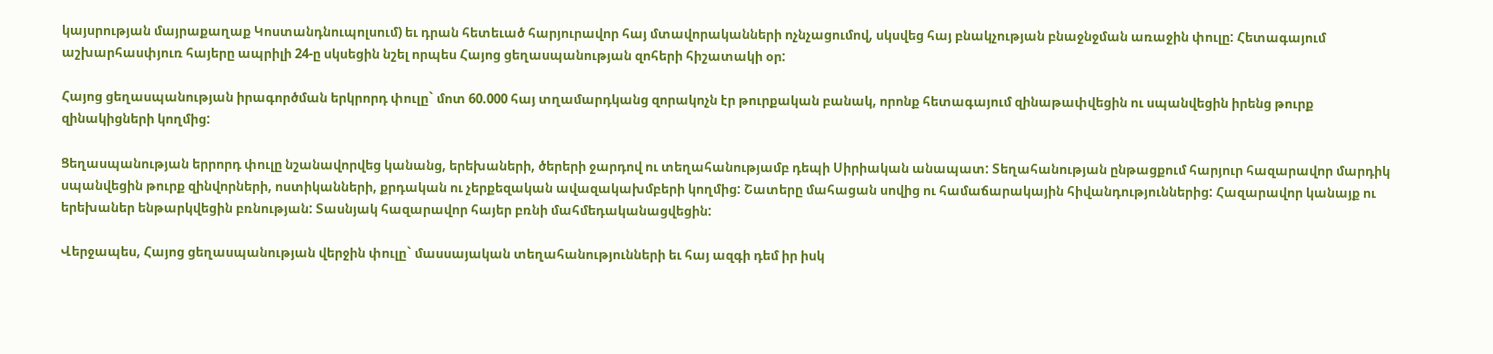կայսրության մայրաքաղաք Կոստանդնուպոլսում) եւ դրան հետեւած հարյուրավոր հայ մտավորականների ոչնչացումով, սկսվեց հայ բնակչության բնաջնջման առաջին փուլը: Հետագայում աշխարհասփյուռ հայերը ապրիլի 24-ը սկսեցին նշել որպես Հայոց ցեղասպանության զոհերի հիշատակի օր:

Հայոց ցեղասպանության իրագործման երկրորդ փուլը` մոտ 60.000 հայ տղամարդկանց զորակոչն էր թուրքական բանակ, որոնք հետագայում զինաթափվեցին ու սպանվեցին իրենց թուրք զինակիցների կողմից:

Ցեղասպանության երրորդ փուլը նշանավորվեց կանանց, երեխաների, ծերերի ջարդով ու տեղահանությամբ դեպի Սիրիական անապատ: Տեղահանության ընթացքում հարյուր հազարավոր մարդիկ սպանվեցին թուրք զինվորների, ոստիկանների, քրդական ու չերքեզական ավազակախմբերի կողմից: Շատերը մահացան սովից ու համաճարակային հիվանդություններից: Հազարավոր կանայք ու երեխաներ ենթարկվեցին բռնության: Տասնյակ հազարավոր հայեր բռնի մահմեդականացվեցին:

Վերջապես, Հայոց ցեղասպանության վերջին փուլը` մասսայական տեղահանությունների եւ հայ ազգի դեմ իր իսկ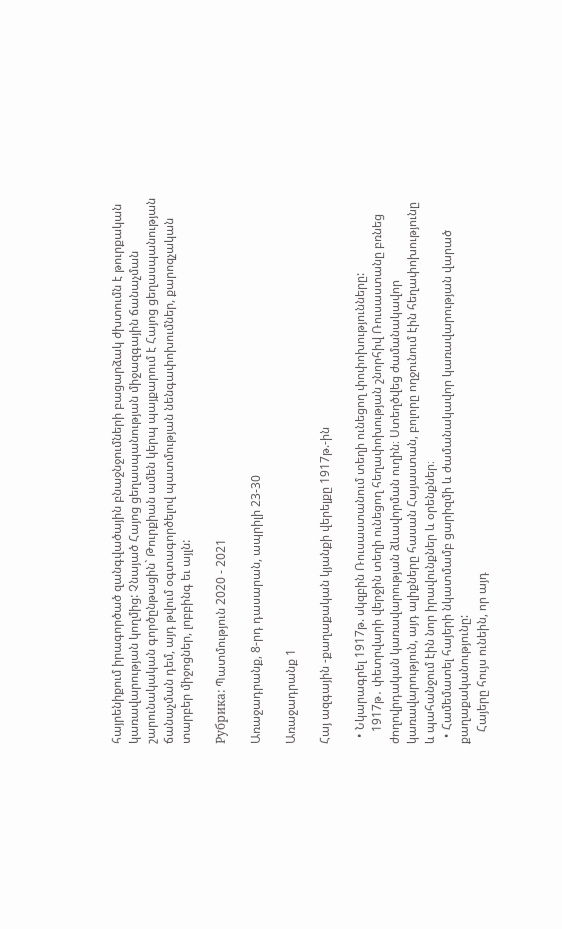հայրենիքում իրագործած զանգվածային բնաջնջումների բացարձակ ժխտումն է թուրքական կառավարության կողմից: Չնայած Հայոց ցեղասպանության միջազգային ճանաչման շարունակական գործընթացին` Թուրքիան ամեն կերպ պայքարում է Հայոց ցեղասպանության ճանաչման դեմ, այդ թվում օգտագործելով պատմության նենգափոխումներ, քարոզչական տարբեր միջոցներ, լոբբինգ եւ այլն:

Рубрика: Պատմություն 2020 - 2021

Առաջադրանք, 8-րդ դասարան, ապրիլի 23-30

Առաջադրանք 1

Հայ ազգային -քաղաքական կյանքի վերելքը 1917թ.-ին

  • Նկարագրել 1917թ. սկզբին Ռուսաստանում տեղի ունեցող փոփոխությունները:
    1917թ․ փետրվարի վերջին տեղի ունեցող հեղափոխության շնորհիվ Ռուսաստանը բռնեց ժողովրդական կառավարության ձևավորման ուղին։ Ստեղծվեց ժամանակավոր կառավարություն, այդ ալիքները հասան Հայաստան, բոլորը ողջունում էին հեղափոխությունը և պահանջում էին նոր իրավունքներ և օրենքներ։
  • Համեմատել հայերի նկատմամբ ցարիզմի և ժամանակավոր կառավարության վարած քաղաքականությունը:
    Հայերը հույս ունեին, որ այդ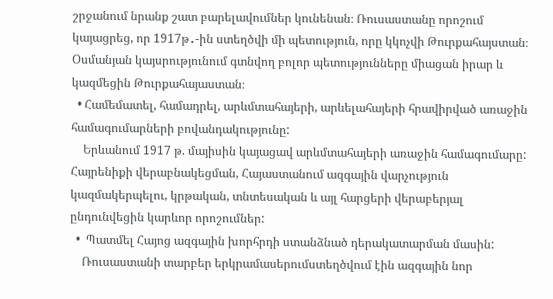շրջանում նրանք շատ բարելավումներ կունենան։ Ռուսաստանը որոշում կայացրեց, որ 1917թ․-ին ստեղծվի մի պետություն, որը կկոչվի Թուրքահայստան։ Օսմանյան կայսրությունում գտնվող բոլոր պետությունները միացան իրար և կազմեցին Թուրքահայաստան։
  • Համեմատել, համադրել, արևմտահայերի, արևելահայերի հրավիրված առաջին համագումարների բովանդակությունը:
    Երևանում 1917 թ. մայիսին կայացավ արևմտահայերի առաջին համագումարը:  Հայրենիքի վերաբնակեցման, Հայաստանում ազգային վարչություն կազմակերպելու, կրթական, տնտեսական և այլ հարցերի վերաբերյալ ընդունվեցին կարևոր որոշումներ:
  •  Պատմել Հայոց ազգային խորհրդի ստանձնած դերակատարման մասին:
    Ռուսաստանի տարբեր երկրամասերումստեղծվում էին ազգային նոր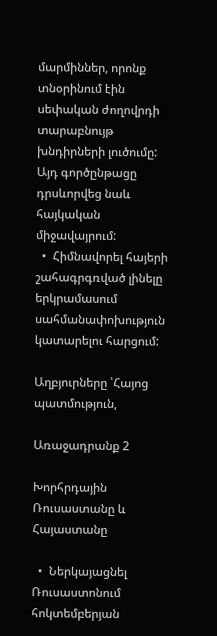մարմիններ, որոնք տնօրինում էին սեփական ժողովրդի տարաբնույթ խնդիրների լուծումը: Այդ գործընթացը դրսևորվեց նաև հայկական միջավայրում:
  •  Հիմնավորել հայերի շահագրգռված լինելը երկրամասում սահմանափոխություն կատարելու հարցում:

Աղբյուրները ՝Հայոց պատմություն,

Առաջադրանք 2

Խորհրդային Ռուսաստանը և Հայաստանը

  •  Ներկայացնել Ռուսաստոնում հոկտեմբերյան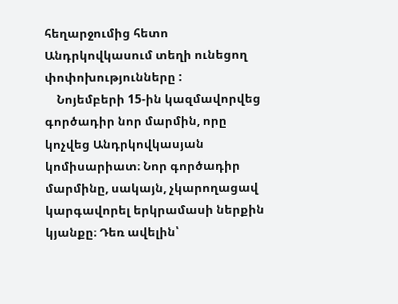հեղարջումից հետո Անդրկովկասում տեղի ունեցող փոփոխությունները :
    Նոյեմբերի 15-ին կազմավորվեց գործադիր նոր մարմին, որը կոչվեց Անդրկովկասյան կոմիսարիատ։ Նոր գործադիր մարմինը, սակայն, չկարողացավ կարգավորել երկրամասի ներքին կյանքը։ Դեռ ավելին՝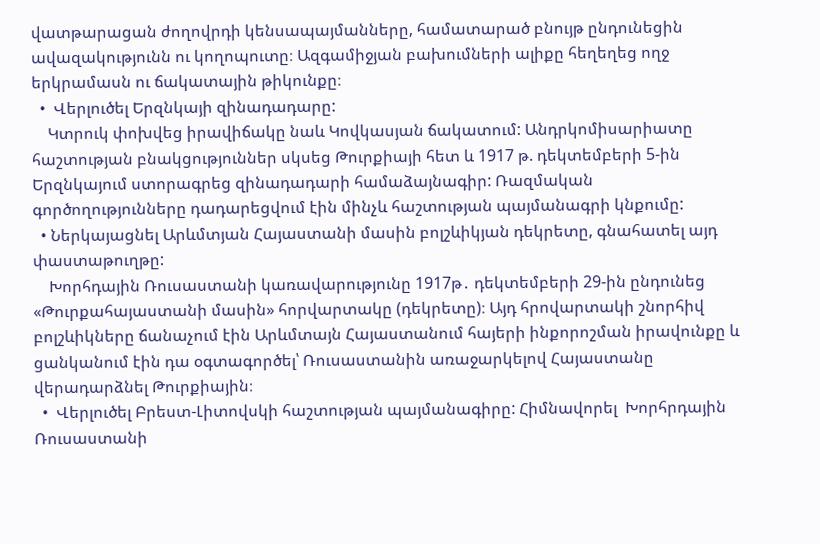վատթարացան ժողովրդի կենսապայմանները, համատարած բնույթ ընդունեցին ավազակությունն ու կողոպուտը։ Ազգամիջյան բախումների ալիքը հեղեղեց ողջ երկրամասն ու ճակատային թիկունքը։
  •  Վերլուծել Երզնկայի զինադադարը:
    Կտրուկ փոխվեց իրավիճակը նաև Կովկասյան ճակատում: Անդրկոմիսարիատը հաշտության բնակցություններ սկսեց Թուրքիայի հետ և 1917 թ. դեկտեմբերի 5-ին Երզնկայում ստորագրեց զինադադարի համաձայնագիր: Ռազմական գործողությունները դադարեցվում էին մինչև հաշտության պայմանագրի կնքումը:
  • Ներկայացնել Արևմտյան Հայաստանի մասին բոլշևիկյան դեկրետը, գնահատել այդ փաստաթուղթը:
    Խորհդային Ռուսաստանի կառավարությունը 1917թ․ դեկտեմբերի 29-ին ընդունեց «Թուրքահայաստանի մասին» հորվարտակը (դեկրետը)։ Այդ հրովարտակի շնորհիվ բոլշևիկները ճանաչում էին Արևմտայն Հայաստանում հայերի ինքորոշման իրավունքը և ցանկանում էին դա օգտագործել՝ Ռուսաստանին առաջարկելով Հայաստանը վերադարձնել Թուրքիային։
  •  Վերլուծել Բրեստ-Լիտովսկի հաշտության պայմանագիրը: Հիմնավորել  Խորհրդային Ռուսաստանի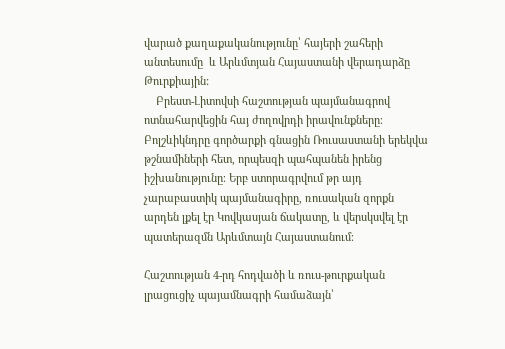վարած քաղաքականությունը՝ հայերի շահերի անտեսումը  և Արևմտյան Հայաստանի վերադարձը Թուրքիային:
    Բրեստ-Լիտովսի հաշտության պայմանագրով ոտնահարվեցին հայ ժողովրդի իրավունքները։ Բոլշևիկնդրը գործարքի գնացին Ռուսաստանի երեկվա թշնամիների հետ, որպեսզի պահպանեն իրենց իշխանությունը։ Երբ ստորագրվում թր այդ չարաբաստիկ պայմանագիրը, ռուսական զորքն արդեն լքել էր Կովկասյան ճակատը, և վերսկսվել էր պատերազմն Արևմտայն Հայաստանում։

Հաշտության 4-րդ հոդվածի և ռուս-թուրքական լրացուցիչ պայամնագրի համաձայն՝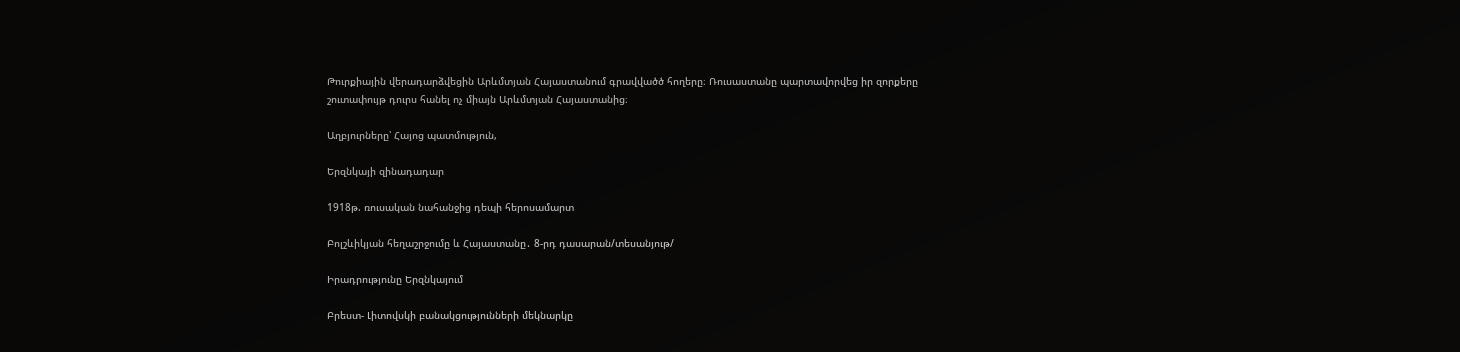Թուրքիային վերադարձվեցին Արևմտյան Հայաստանում գրավվածծ հողերը։ Ռուսաստանը պարտավորվեց իր զորքերը շուտափույթ դուրս հանել ոչ միայն Արևմտյան Հայաստանից։

Աղբյուրները՝ Հայոց պատմություն,

Երզնկայի զինադադար

1918թ. ռուսական նահանջից դեպի հերոսամարտ

Բոլշևիկյան հեղաշրջումը և Հայաստանը․ 8-րդ դասարան/տեսանյութ/

Իրադրությունը Երզնկայում

Բրեստ- Լիտովսկի բանակցությունների մեկնարկը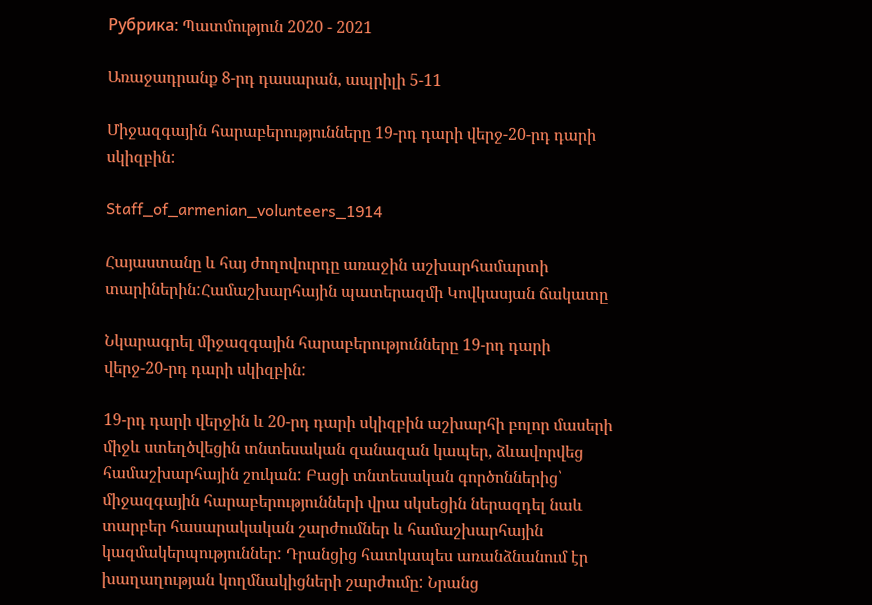Рубрика: Պատմություն 2020 - 2021

Առաջադրանք 8-րդ դասարան, ապրիլի 5-11

Միջազգային հարաբերությունները 19-րդ դարի վերջ-20-րդ դարի սկիզբին:

Staff_of_armenian_volunteers_1914

Հայաստանը և հայ ժողովուրդը առաջին աշխարհամարտի տարիներին:Համաշխարհային պատերազմի Կովկասյան ճակատը

Նկարագրել միջազգային հարաբերությունները 19-րդ դարի վերջ-20-րդ դարի սկիզբին:

19-րդ դարի վերջին և 20-րդ դարի սկիզբին աշխարհի բոլոր մասերի միջև ստեղծվեցին տնտեսական զանազան կապեր, ձևավորվեց համաշխարհային շուկան: Բացի տնտեսական գործոններից՝ միջազգային հարաբերությունների վրա սկսեցին ներազդել նաև տարբեր հասարակական շարժումներ և համաշխարհային կազմակերպություններ: Դրանցից հատկապես առանձնանում էր խաղաղության կողմնակիցների շարժումը: Նրանց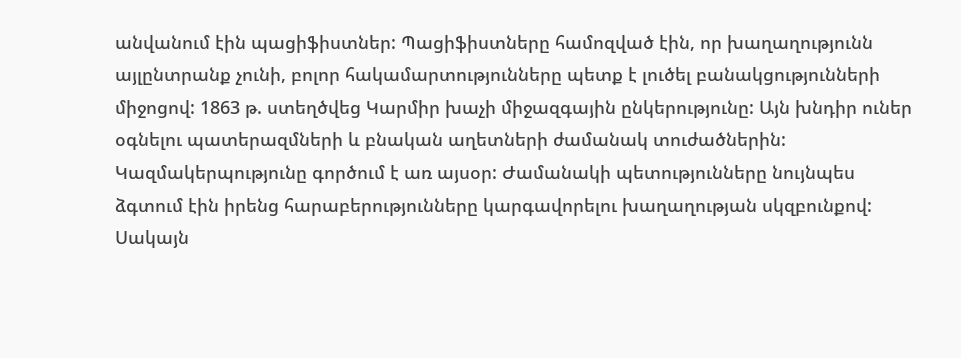անվանում էին պացիֆիստներ: Պացիֆիստները համոզված էին, որ խաղաղությունն այլընտրանք չունի, բոլոր հակամարտությունները պետք է լուծել բանակցությունների միջոցով: 1863 թ. ստեղծվեց Կարմիր խաչի միջազգային ընկերությունը: Այն խնդիր ուներ օգնելու պատերազմների և բնական աղետների ժամանակ տուժածներին: Կազմակերպությունը գործում է առ այսօր: Ժամանակի պետությունները նույնպես ձգտում էին իրենց հարաբերությունները կարգավորելու խաղաղության սկզբունքով: Սակայն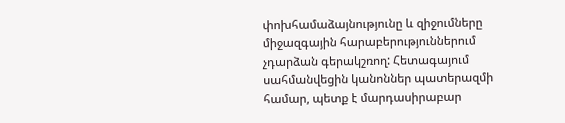փոխհամաձայնությունը և զիջումները միջազգային հարաբերություններում չդարձան գերակշռող: Հետագայում սահմանվեցին կանոններ պատերազմի համար, պետք է մարդասիրաբար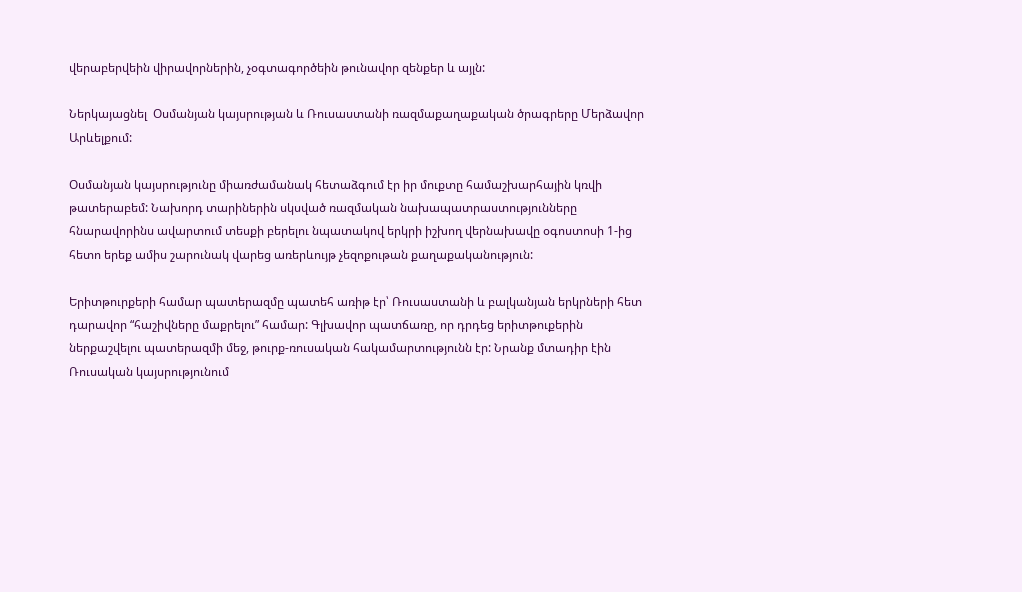վերաբերվեին վիրավորներին, չօգտագործեին թունավոր զենքեր և այլն:

Ներկայացնել  Օսմանյան կայսրության և Ռուսաստանի ռազմաքաղաքական ծրագրերը Մերձավոր Արևելքում:

Օսմանյան կայսրությունը միառժամանակ հետաձգում էր իր մուքտը համաշխարհային կռվի թատերաբեմ: Նախորդ տարիներին սկսված ռազմական նախապատրաստությունները հնարավորինս ավարտում տեսքի բերելու նպատակով երկրի իշխող վերնախավը օգոստոսի 1-ից հետո երեք ամիս շարունակ վարեց առերևույթ չեզոքութան քաղաքականություն:

Երիտթուրքերի համար պատերազմը պատեհ առիթ էր՝ Ռուսաստանի և բալկանյան երկրների հետ դարավոր “հաշիվները մաքրելու” համար: Գլխավոր պատճառը, որ դրդեց երիտթուքերին ներքաշվելու պատերազմի մեջ, թուրք-ռուսական հակամարտությունն էր: Նրանք մտադիր էին Ռուսական կայսրությունում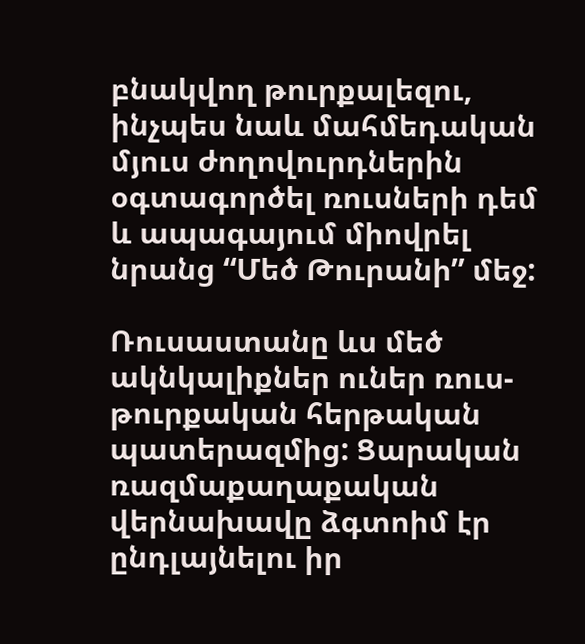բնակվող թուրքալեզու, ինչպես նաև մահմեդական մյուս ժողովուրդներին օգտագործել ռուսների դեմ և ապագայում միովրել նրանց “Մեծ Թուրանի” մեջ:

Ռուսաստանը ևս մեծ ակնկալիքներ ուներ ռուս-թուրքական հերթական պատերազմից: Ցարական ռազմաքաղաքական վերնախավը ձգտոիմ էր ընդլայնելու իր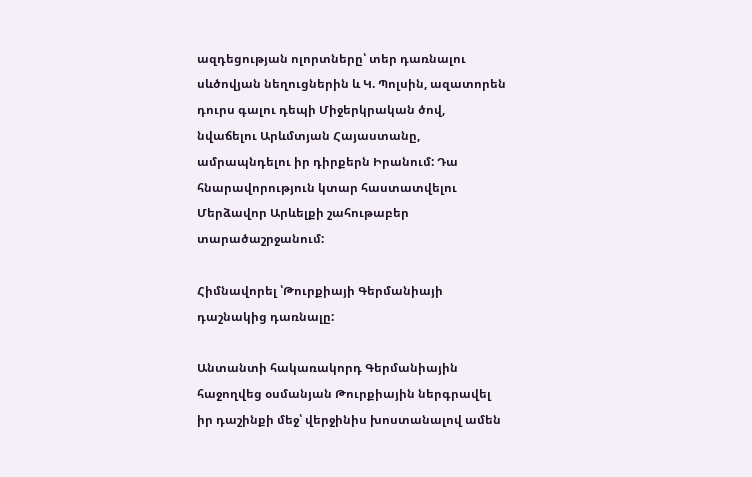ազդեցության ոլորտները՝ տեր դառնալու սևծովյան նեղուցներին և Կ. Պոլսին, ազատորեն դուրս գալու դեպի Միջերկրական ծով, նվաճելու Արևմտյան Հայաստանը, ամրապնդելու իր դիրքերն Իրանում: Դա հնարավորություն կտար հաստատվելու Մերձավոր Արևելքի շահութաբեր տարածաշրջանում:

Հիմնավորել ՝Թուրքիայի Գերմանիայի դաշնակից դառնալը:

Անտանտի հակառակորդ Գերմանիային հաջողվեց օսմանյան Թուրքիային ներգրավել իր դաշինքի մեջ՝ վերջինիս խոստանալով ամեն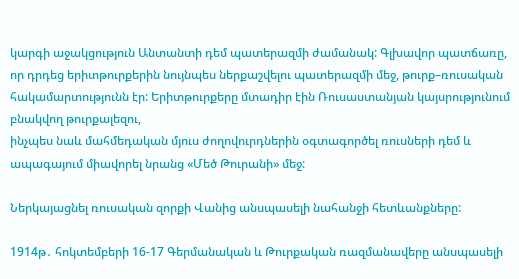կարգի աջակցություն Անտանտի դեմ պատերազմի ժամանակ: Գլխավոր պատճառը, որ դրդեց երիտթուրքերին նույնպես ներքաշվելու պատերազմի մեջ, թուրք–ռուսական հակամարտությունն էր: Երիտթուրքերը մտադիր էին Ռուսաստանյան կայսրությունում բնակվող թուրքալեզու,
ինչպես նաև մահմեդական մյուս ժողովուրդներին օգտագործել ռուսների դեմ և ապագայում միավորել նրանց «Մեծ Թուրանի» մեջ:

Ներկայացնել ռուսական զորքի Վանից անսպասելի նահանջի հետևանքները:

1914թ․ հոկտեմբերի 16-17 Գերմանական և Թուրքական ռազմանավերը անսպասելի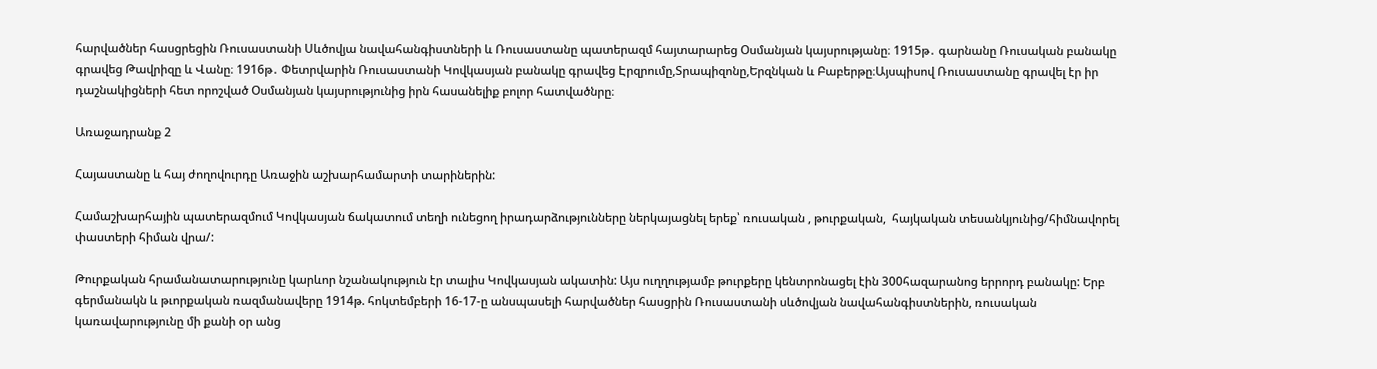հարվածներ հասցրեցին Ռուսաստանի Սևծովյա նավահանգիստների և Ռուսաստանը պատերազմ հայտարարեց Օսմանյան կայսրությանը։ 1915թ․ գարնանը Ռուսական բանակը գրավեց Թավրիզը և Վանը։ 1916թ․ Փետրվարին Ռուսաստանի Կովկասյան բանակը գրավեց Էրզրումը,Տրապիզոնը,Երզնկան և Բաբերթը։Այսպիսով Ռուսաստանը գրավել էր իր դաշնակիցների հետ որոշված Օսմանյան կայսրությունից իրն հասանելիք բոլոր հատվածնրը։

Առաջադրանք 2

Հայաստանը և հայ ժողովուրդը Առաջին աշխարհամարտի տարիներին:

Համաշխարհային պատերազմում Կովկասյան ճակատում տեղի ունեցող իրադարձությունները ներկայացնել երեք՝ ռուսական , թուրքական,  հայկական տեսանկյունից/հիմնավորել փաստերի հիման վրա/:

Թուրքական հրամանատարությունը կարևոր նշանակություն էր տալիս Կովկասյան ակատին: Այս ուղղությամբ թուրքերը կենտրոնացել էին 300հազարանոց երրորդ բանակը: Երբ գերմանակն և թւորքական ռազմանավերը 1914թ. հոկտեմբերի 16-17-ը անսպասելի հարվածներ հասցրին Ռուսաստանի սևծովյան նավահանգիստներին, ռուսական կառավարությունը մի քանի օր անց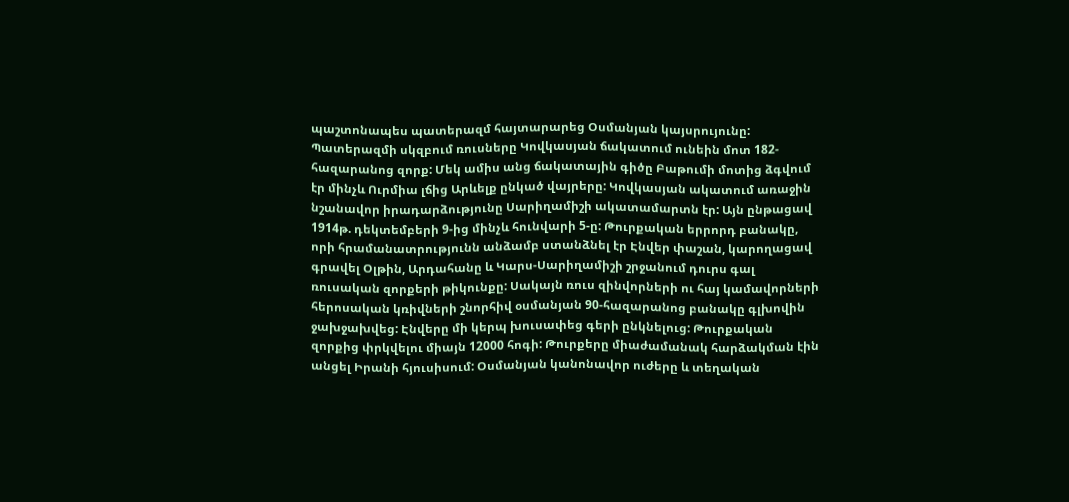պաշտոնապես պատերազմ հայտարարեց Օսմանյան կայսրույունը: Պատերազմի սկզբում ռուսները Կովկասյան ճակատում ունեին մոտ 182-հազարանոց զորք: Մեկ ամիս անց ճակատային գիծը Բաթումի մոտից ձգվում էր մինչև Ուրմիա լճից Արևելք ընկած վայրերը: Կովկասյան ակատում առաջին նշանավոր իրադարձությունը Սարիղամիշի ակատամարտն էր: Այն ընթացավ 1914թ. դեկտեմբերի 9-ից մինչև հունվարի 5-ը: Թուրքական երրորդ բանակը, որի հրամանատրությունն անձամբ ստանձնել էր Էնվեր փաշան, կարողացավ գրավել Օլթին, Արդահանը և Կարս-Սարիղամիշի շրջանում դուրս գալ ռուսական զորքերի թիկունքը: Սակայն ռուս զինվորների ու հայ կամավորների հերոսական կռիվների շնորհիվ օսմանյան 90-հազարանոց բանակը գլխովին ջախջախվեց: Էնվերը մի կերպ խուսափեց գերի ընկնելուց: Թուրքական զորքից փրկվելու միայն 12000 հոգի: Թուրքերը միաժամանակ հարձակման էին անցել Իրանի հյուսիսում: Օսմանյան կանոնավոր ուժերը և տեղական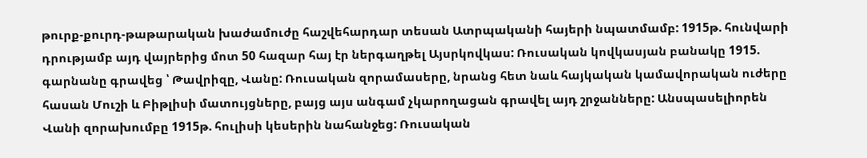թուրք-քուրդ-թաթարական խաժամուժը հաշվեհարդար տեսան Ատրպականի հայերի նպատմամբ: 1915թ. հունվարի դրությամբ այդ վայրերից մոտ 50 հազար հայ էր ներգաղթել Այսրկովկաս: Ռուսական կովկասյան բանակը 1915. գարնանը գրավեց ՝ Թավրիզը, Վանը: Ռուսական զորամասերը, նրանց հետ նաև հայկական կամավորական ուժերը հասան Մուշի և Բիթլիսի մատույցները, բայց այս անգամ չկարողացան գրավել այդ շրջանները: Անսպասելիորեն Վանի զորախումբը 1915թ. հուլիսի կեսերին նահանջեց: Ռուսական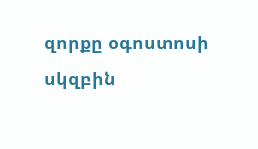զորքը օգոստոսի սկզբին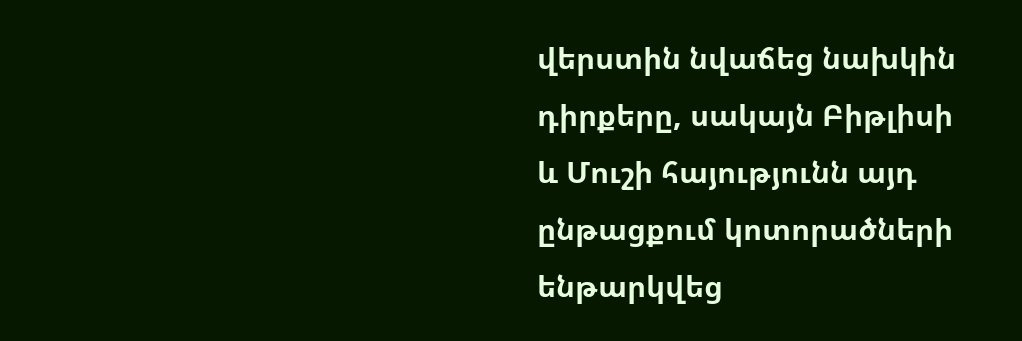վերստին նվաճեց նախկին դիրքերը, սակայն Բիթլիսի և Մուշի հայությունն այդ ընթացքում կոտորածների ենթարկվեց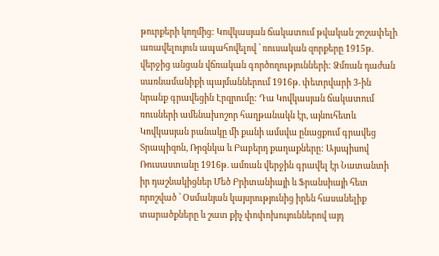թուրքերի կողմից: Կովկասյան ճակատում թվական շոշափելի առավելույուն ապահովելով ՝ ռուսական զորքերը 1915թ. վերջից անցան վճռական գործողությունների: Ձմռան դաժան սառնամանիքի պայմաններում 1916թ. փետրվարի 3-ին նրանք գրավեցին Էրզրումը: Դա Կովկասյան ճակատում ռուսների ամենախոշոր հաղթանակն էր, այնուհետև Կովկասյան բանակը մի քանի ամսվա ընացքում գրավեց Տրապիզոն, Ռրզնկա և Բաբերդ քաղաքները: Այսպիսով Ռուսաստանը 1916թ. ամռան վերջին գրավել էր Նատանտի իր դաշնակիցներ Մեծ Բրիտանիայի և Ֆրանսիայի հետ որոշված ՝ Օսմանյան կայսրությունից իրեն հասանելիք տարածքները և շատ քիչ փոփոխույուններով այդ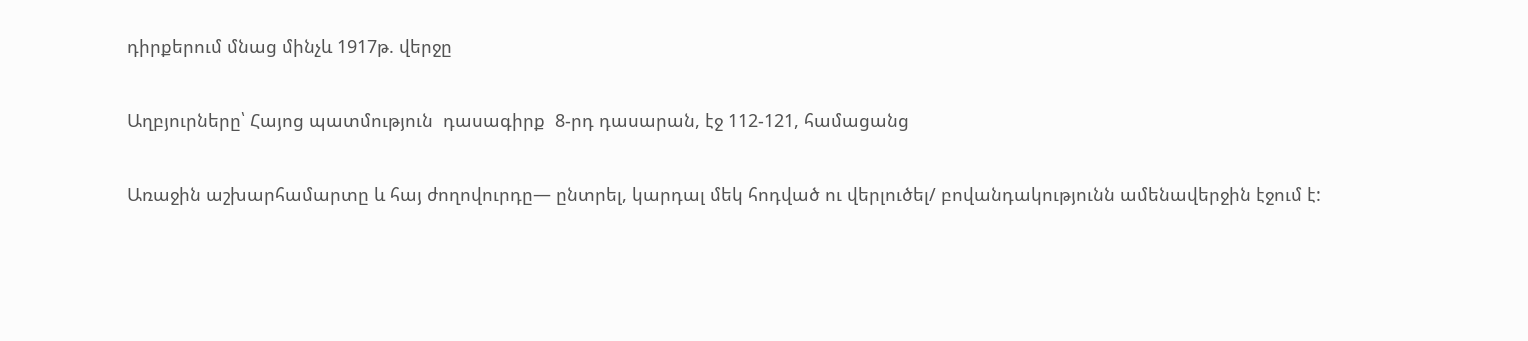դիրքերում մնաց մինչև 1917թ. վերջը

Աղբյուրները՝ Հայոց պատմություն  դասագիրք  8-րդ դասարան, էջ 112-121, համացանց

Առաջին աշխարհամարտը և հայ ժողովուրդը— ընտրել, կարդալ մեկ հոդված ու վերլուծել/ բովանդակությունն ամենավերջին էջում է: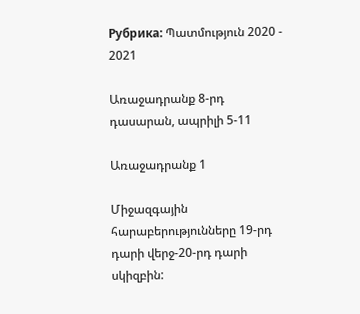Рубрика: Պատմություն 2020 - 2021

Առաջադրանք 8-րդ դասարան, ապրիլի 5-11

Առաջադրանք 1

Միջազգային հարաբերությունները 19-րդ դարի վերջ-20-րդ դարի սկիզբին: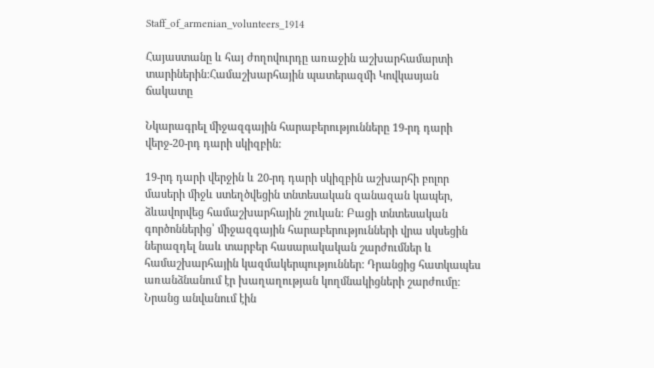Staff_of_armenian_volunteers_1914

Հայաստանը և հայ ժողովուրդը առաջին աշխարհամարտի տարիներին:Համաշխարհային պատերազմի Կովկասյան ճակատը

Նկարագրել միջազգային հարաբերությունները 19-րդ դարի վերջ-20-րդ դարի սկիզբին:

19-րդ դարի վերջին և 20-րդ դարի սկիզբին աշխարհի բոլոր մասերի միջև ստեղծվեցին տնտեսական զանազան կապեր, ձևավորվեց համաշխարհային շուկան: Բացի տնտեսական գործոններից՝ միջազգային հարաբերությունների վրա սկսեցին ներազդել նաև տարբեր հասարակական շարժումներ և համաշխարհային կազմակերպություններ: Դրանցից հատկապես առանձնանում էր խաղաղության կողմնակիցների շարժումը: Նրանց անվանում էին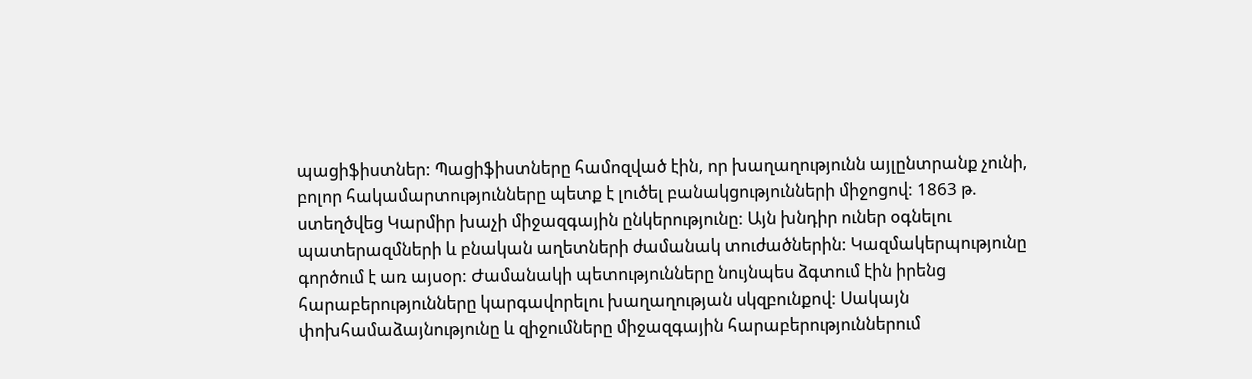պացիֆիստներ: Պացիֆիստները համոզված էին, որ խաղաղությունն այլընտրանք չունի, բոլոր հակամարտությունները պետք է լուծել բանակցությունների միջոցով: 1863 թ. ստեղծվեց Կարմիր խաչի միջազգային ընկերությունը: Այն խնդիր ուներ օգնելու պատերազմների և բնական աղետների ժամանակ տուժածներին: Կազմակերպությունը գործում է առ այսօր: Ժամանակի պետությունները նույնպես ձգտում էին իրենց հարաբերությունները կարգավորելու խաղաղության սկզբունքով: Սակայն փոխհամաձայնությունը և զիջումները միջազգային հարաբերություններում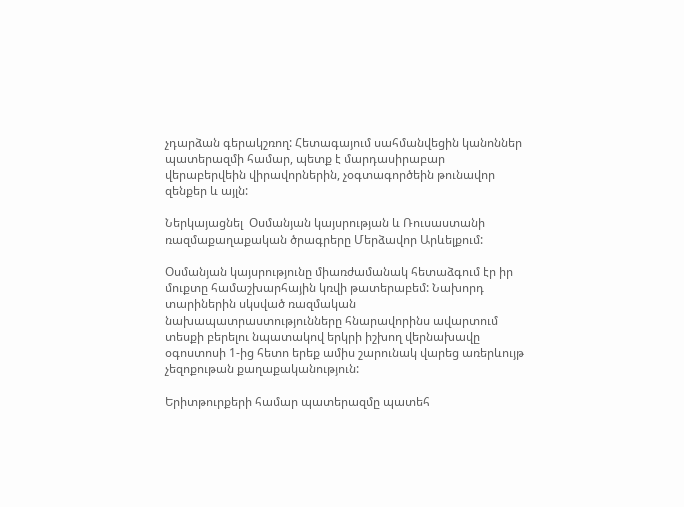չդարձան գերակշռող: Հետագայում սահմանվեցին կանոններ պատերազմի համար, պետք է մարդասիրաբար վերաբերվեին վիրավորներին, չօգտագործեին թունավոր զենքեր և այլն:

Ներկայացնել  Օսմանյան կայսրության և Ռուսաստանի ռազմաքաղաքական ծրագրերը Մերձավոր Արևելքում:

Օսմանյան կայսրությունը միառժամանակ հետաձգում էր իր մուքտը համաշխարհային կռվի թատերաբեմ: Նախորդ տարիներին սկսված ռազմական նախապատրաստությունները հնարավորինս ավարտում տեսքի բերելու նպատակով երկրի իշխող վերնախավը օգոստոսի 1-ից հետո երեք ամիս շարունակ վարեց առերևույթ չեզոքութան քաղաքականություն:

Երիտթուրքերի համար պատերազմը պատեհ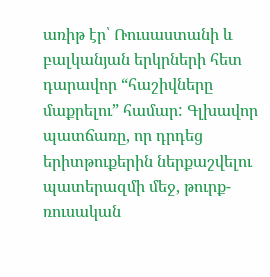առիթ էր՝ Ռուսաստանի և բալկանյան երկրների հետ դարավոր “հաշիվները մաքրելու” համար: Գլխավոր պատճառը, որ դրդեց երիտթուքերին ներքաշվելու պատերազմի մեջ, թուրք-ռուսական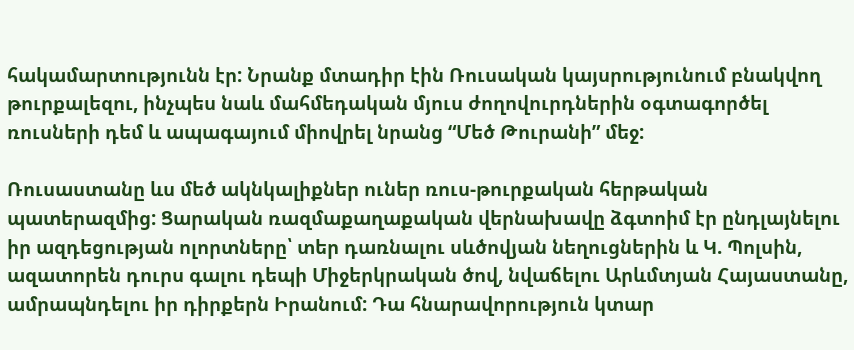հակամարտությունն էր: Նրանք մտադիր էին Ռուսական կայսրությունում բնակվող թուրքալեզու, ինչպես նաև մահմեդական մյուս ժողովուրդներին օգտագործել ռուսների դեմ և ապագայում միովրել նրանց “Մեծ Թուրանի” մեջ:

Ռուսաստանը ևս մեծ ակնկալիքներ ուներ ռուս-թուրքական հերթական պատերազմից: Ցարական ռազմաքաղաքական վերնախավը ձգտոիմ էր ընդլայնելու իր ազդեցության ոլորտները՝ տեր դառնալու սևծովյան նեղուցներին և Կ. Պոլսին, ազատորեն դուրս գալու դեպի Միջերկրական ծով, նվաճելու Արևմտյան Հայաստանը, ամրապնդելու իր դիրքերն Իրանում: Դա հնարավորություն կտար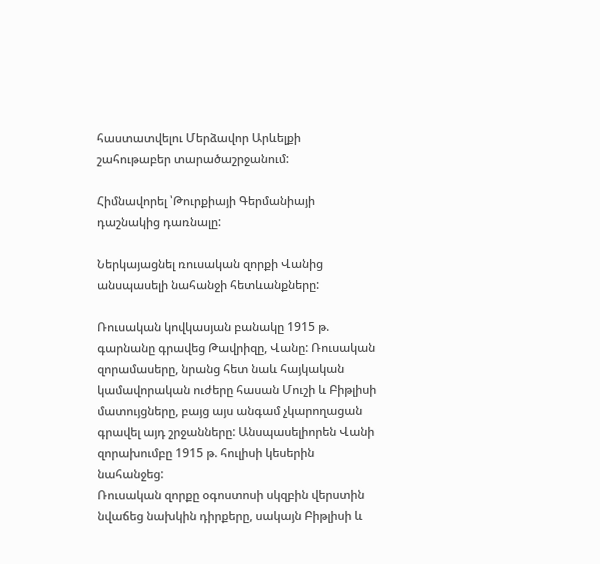հաստատվելու Մերձավոր Արևելքի շահութաբեր տարածաշրջանում:

Հիմնավորել ՝Թուրքիայի Գերմանիայի դաշնակից դառնալը:

Ներկայացնել ռուսական զորքի Վանից անսպասելի նահանջի հետևանքները:

Ռուսական կովկասյան բանակը 1915 թ. գարնանը գրավեց Թավրիզը, Վանը: Ռուսական զորամասերը, նրանց հետ նաև հայկական կամավորական ուժերը հասան Մուշի և Բիթլիսի մատույցները, բայց այս անգամ չկարողացան գրավել այդ շրջանները: Անսպասելիորեն Վանի զորախումբը 1915 թ. հուլիսի կեսերին նահանջեց:
Ռուսական զորքը օգոստոսի սկզբին վերստին նվաճեց նախկին դիրքերը, սակայն Բիթլիսի և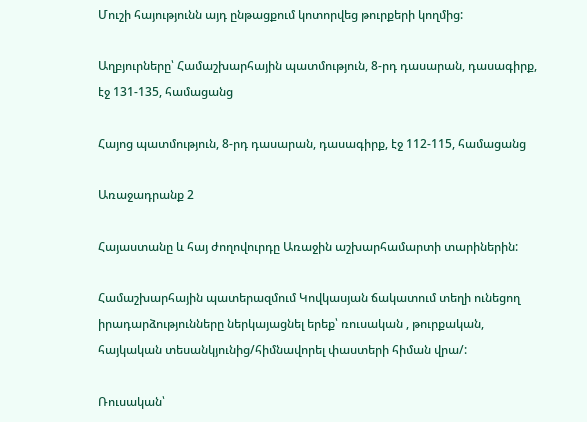Մուշի հայությունն այդ ընթացքում կոտորվեց թուրքերի կողմից:

Աղբյուրները՝ Համաշխարհային պատմություն, 8-րդ դասարան, դասագիրք, էջ 131-135, համացանց

Հայոց պատմություն, 8-րդ դասարան, դասագիրք, էջ 112-115, համացանց

Առաջադրանք 2

Հայաստանը և հայ ժողովուրդը Առաջին աշխարհամարտի տարիներին:

Համաշխարհային պատերազմում Կովկասյան ճակատում տեղի ունեցող իրադարձությունները ներկայացնել երեք՝ ռուսական , թուրքական,  հայկական տեսանկյունից/հիմնավորել փաստերի հիման վրա/:

Ռուսական՝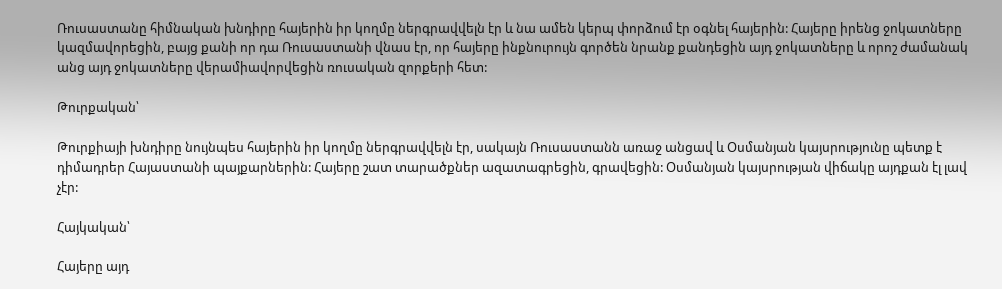Ռուսաստանը հիմնական խնդիրը հայերին իր կողմը ներգրավվելն էր և նա ամեն կերպ փորձում էր օգնել հայերին: Հայերը իրենց ջոկատները կազմավորեցին, բայց քանի որ դա Ռուսաստանի վնաս էր, որ հայերը ինքնուրույն գործեն նրանք քանդեցին այդ ջոկատները և որոշ ժամանակ անց այդ ջոկատները վերամիավորվեցին ռուսական զորքերի հետ:

Թուրքական՝

Թուրքիայի խնդիրը նույնպես հայերին իր կողմը ներգրավվելն էր, սակայն Ռուսաստանն առաջ անցավ և Օսմանյան կայսրությունը պետք է դիմադրեր Հայաստանի պայքարներին: Հայերը շատ տարածքներ ազատագրեցին, գրավեցին: Օսմանյան կայսրության վիճակը այդքան էլ լավ չէր:

Հայկական՝

Հայերը այդ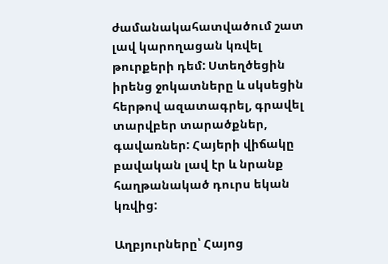ժամանակահատվածում շատ լավ կարողացան կռվել թուրքերի դեմ: Ստեղծեցին իրենց ջոկատները և սկսեցին հերթով ազատագրել, գրավել տարվբեր տարածքներ, գավառներ: Հայերի վիճակը բավական լավ էր և նրանք հաղթանակած դուրս եկան կռվից:

Աղբյուրները՝ Հայոց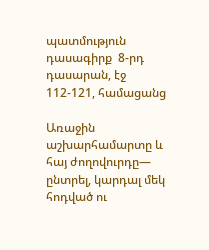պատմություն  դասագիրք  8-րդ դասարան, էջ 112-121, համացանց

Առաջին աշխարհամարտը և հայ ժողովուրդը— ընտրել, կարդալ մեկ հոդված ու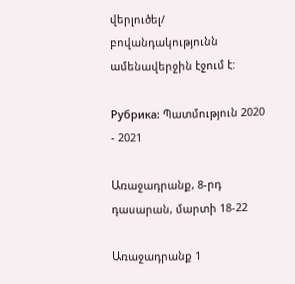վերլուծել/ բովանդակությունն ամենավերջին էջում է:

Рубрика: Պատմություն 2020 - 2021

Առաջադրանք, 8-րդ դասարան, մարտի 18-22

Առաջադրանք 1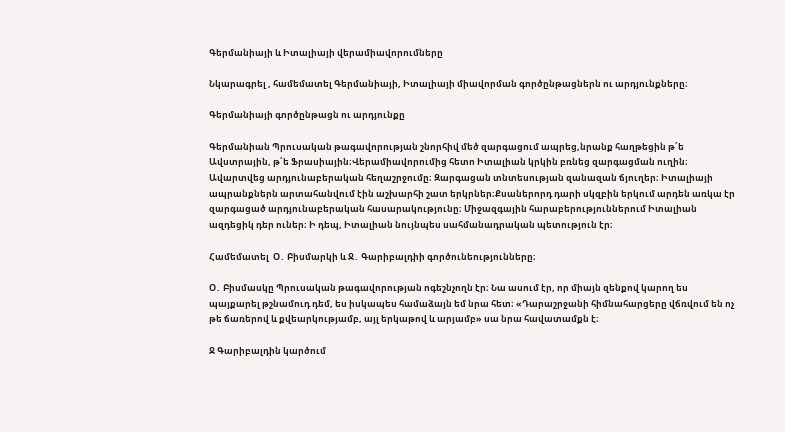Գերմանիայի և Իտալիայի վերամիավորումները

Նկարագրել , համեմատել Գերմանիայի, Իտալիայի միավորման գործընթացներն ու արդյունքները։

Գերմանիայի գործընթացն ու արդյունքը

Գերմանիան Պրուսական թագավորության շնորհիվ մեծ զարգացում ապրեց,նրանք հաղթեցին թ՛ե Ավստրային, թ՛ե Ֆրասիային։Վերամիավորումից հետո Իտալիան կրկին բռնեց զարգացման ուղին։ Ավարտվեց արդյունաբերական հեղաշրջումը։ Զարգացան տնտեսության զանազան ճյուղեր։ Իտալիայի ապրանքներն արտահանվում էին աշխարհի շատ երկրներ։Քսաներորդ դարի սկզբին երկում արդեն առկա էր զարգացած արդյունաբերական հասարակությունը։ Միջազգային հարաբերություններում Իտալիան ազդեցիկ դեր ուներ։ Ի դեպ, Իտալիան նույնպես սահմանադրական պետություն էր։

Համեմատել  Օ․ Բիսմարկի և Ջ․ Գարիբալդիի գործունեությունները։

Օ․ Բիսմասկը Պրուսական թագավորության ոգեշնչողն էր։ Նա ասում էր, որ միայն զենքով կարող ես պայքարել թշնամուդ դեմ, ես իսկապես համաձայն եմ նրա հետ։ «Դարաշրջանի հիմնահարցերը վճռվում են ոչ թե ճառերով և քվեարկությամբ, այլ երկաթով և արյամբ» սա նրա հավատամքն է։

Ջ Գարիբալդին կարծում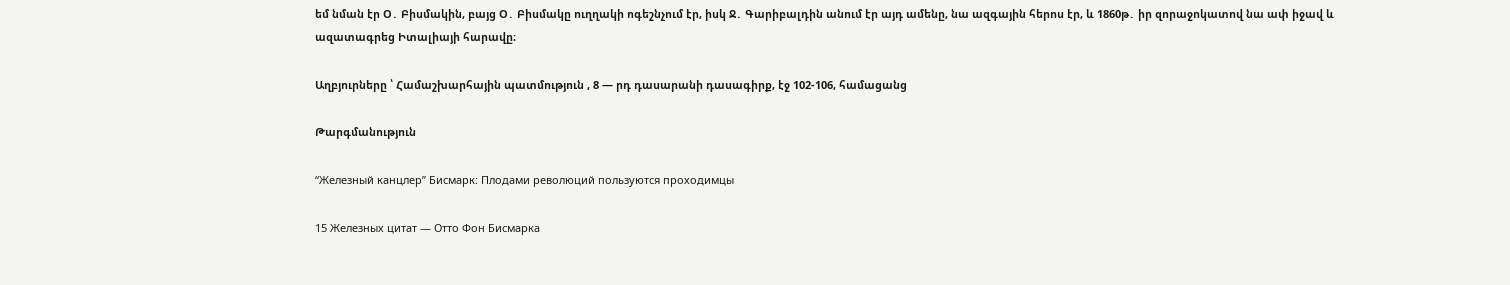եմ նման էր Օ․ Բիսմակին, բայց Օ․ Բիսմակը ուղղակի ոգեշնչում էր, իսկ Ջ․ Գարիբալդին անում էր այդ ամենը, նա ազգային հերոս էր, և 1860թ․ իր զորաջոկատով նա ափ իջավ և ազատագրեց Իտալիայի հարավը։

Աղբյուրները ՝ Համաշխարհային պատմություն , 8 — րդ դասարանի դասագիրք, էջ 102-106, համացանց

Թարգմանություն

“Железный канцлер” Бисмарк: Плодами революций пользуются проходимцы

15 Железных цитат — Отто Фон Бисмарка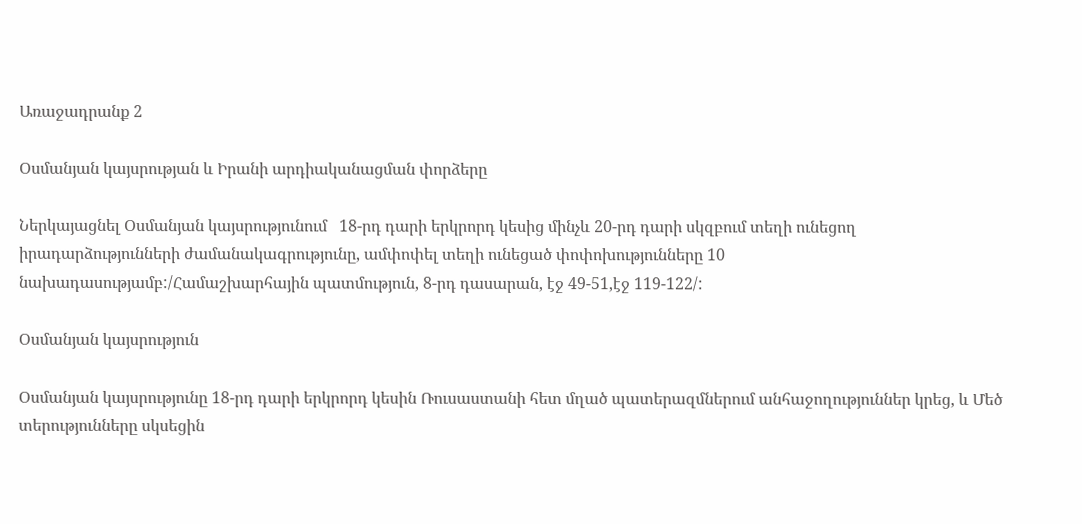Առաջադրանք 2

Օսմանյան կայսրության և Իրանի արդիականացման փորձերը

Ներկայացնել Օսմանյան կայսրությունում   18-րդ դարի երկրորդ կեսից մինչև 20-րդ դարի սկզբում տեղի ունեցող իրադարձությունների ժամանակագրությունը, ամփոփել տեղի ունեցած փոփոխությունները 10 նախադասությամբ:/Համաշխարհային պատմություն, 8-րդ դասարան, էջ 49-51,էջ 119-122/:

Օսմանյան կայսրություն

Օսմանյան կայսրությունը 18-րդ դարի երկրորդ կեսին Ռուսաստանի հետ մղած պատերազմներում անհաջողություններ կրեց, և Մեծ տերությունները սկսեցին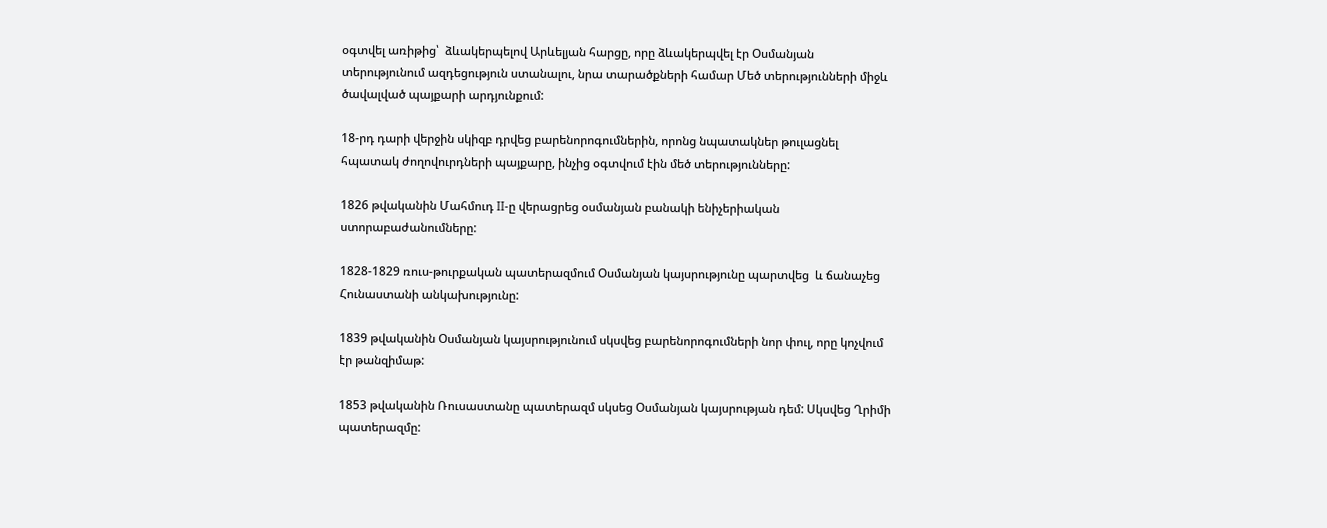օգտվել առիթից՝  ձևակերպելով Արևելյան հարցը, որը ձևակերպվել էր Օսմանյան տերությունում ազդեցություն ստանալու, նրա տարածքների համար Մեծ տերությունների միջև ծավալված պայքարի արդյունքում:

18-րդ դարի վերջին սկիզբ դրվեց բարենորոգումներին, որոնց նպատակներ թուլացնել հպատակ ժողովուրդների պայքարը, ինչից օգտվում էին մեծ տերությունները:

1826 թվականին Մահմուդ II-ը վերացրեց օսմանյան բանակի ենիչերիական ստորաբաժանումները:

1828-1829 ռուս-թուրքական պատերազմում Օսմանյան կայսրությունը պարտվեց  և ճանաչեց Հունաստանի անկախությունը:

1839 թվականին Օսմանյան կայսրությունում սկսվեց բարենորոգումների նոր փուլ, որը կոչվում էր թանզիմաթ:

1853 թվականին Ռուսաստանը պատերազմ սկսեց Օսմանյան կայսրության դեմ: Սկսվեց Ղրիմի պատերազմը: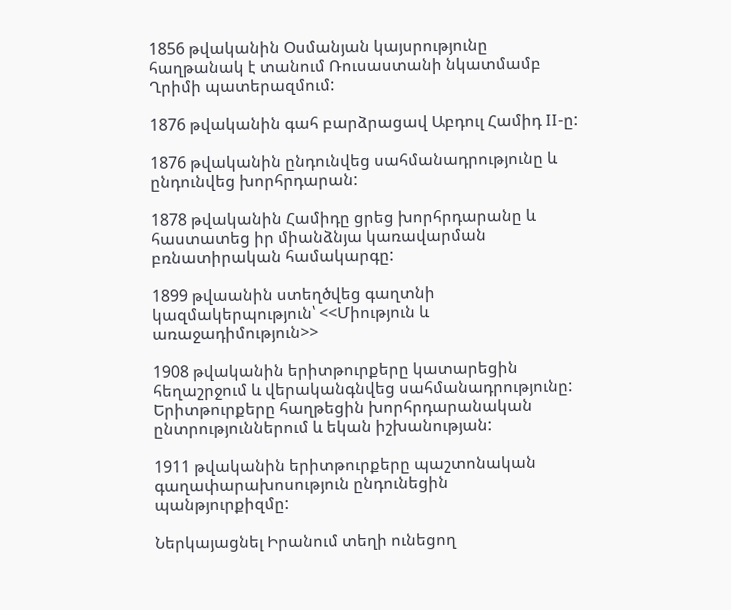1856 թվականին Օսմանյան կայսրությունը հաղթանակ է տանում Ռուսաստանի նկատմամբ Ղրիմի պատերազմում:

1876 թվականին գահ բարձրացավ Աբդուլ Համիդ II-ը:

1876 թվականին ընդունվեց սահմանադրությունը և ընդունվեց խորհրդարան:

1878 թվականին Համիդը ցրեց խորհրդարանը և հաստատեց իր միանձնյա կառավարման բռնատիրական համակարգը:

1899 թվաանին ստեղծվեց գաղտնի կազմակերպություն՝ <<Միություն և առաջադիմություն>>

1908 թվականին երիտթուրքերը կատարեցին հեղաշրջում և վերականգնվեց սահմանադրությունը: Երիտթուրքերը հաղթեցին խորհրդարանական ընտրություններում և եկան իշխանության:

1911 թվականին երիտթուրքերը պաշտոնական գաղափարախոսություն ընդունեցին պանթյուրքիզմը:

Ներկայացնել Իրանում տեղի ունեցող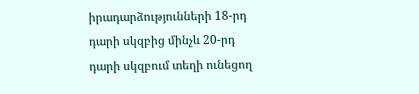իրադարձությունների 18-րդ դարի սկզբից մինչև 20-րդ դարի սկզբում տեղի ունեցող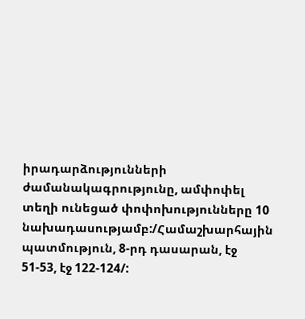իրադարձությունների ժամանակագրությունը, ամփոփել տեղի ունեցած փոփոխությունները 10 նախադասությամբ:/Համաշխարհային պատմություն, 8-րդ դասարան, էջ 51-53, էջ 122-124/: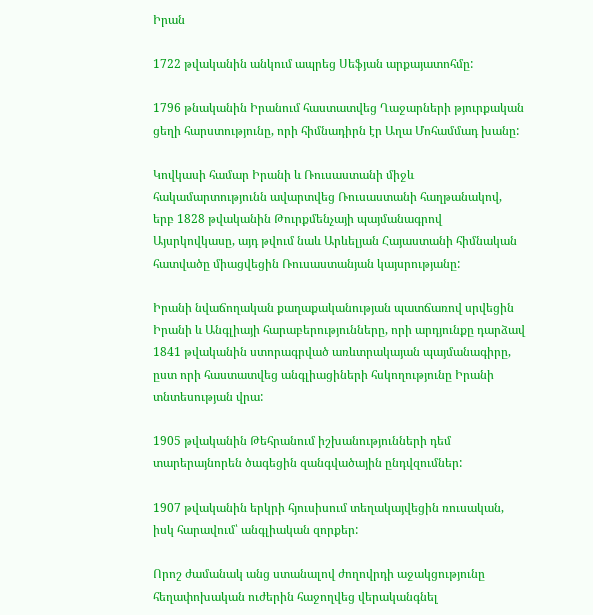Իրան

1722 թվականին անկում ապրեց Սեֆյան արքայատոհմը:

1796 թնականին Իրանում հաստատվեց Ղաջարների թյուրքական ցեղի հարստությունը, որի հիմնադիրն էր Աղա Մոհամմադ խանը:

Կովկասի համար Իրանի և Ռուսաստանի միջև հակամարտությունն ավարտվեց Ռուսաստանի հաղթանակով, երբ 1828 թվականին Թուրքմենչայի պայմանագրով Այսրկովկասը, այդ թվում նաև Արևելյան Հայաստանի հիմնական հատվածը միացվեցին Ռուսաստանյան կայսրությանը:

Իրանի նվաճողական քաղաքականության պատճառով սրվեցին Իրանի և Անգլիայի հարաբերությունները, որի արդյունքը դարձավ 1841 թվականին ստորագրված առևտրակայան պայմանագիրը, ըստ որի հաստատվեց անգլիացիների հսկողությունը Իրանի տնտեսության վրա:

1905 թվականին Թեհրանում իշխանությունների դեմ տարերայնորեն ծագեցին զանգվածային ընդվզումներ:

1907 թվականին երկրի հյուսիսում տեղակայվեցին ռուսական, իսկ հարավում՝ անգլիական զորքեր:

Որոշ ժամանակ անց ստանալով ժողովրդի աջակցությունը հեղափոխական ուժերին հաջողվեց վերականգնել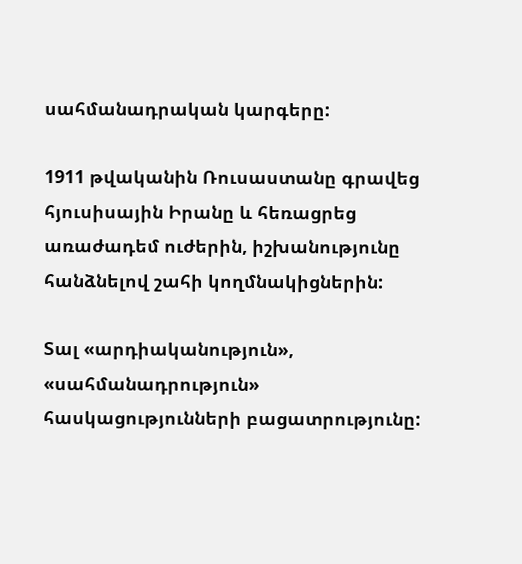սահմանադրական կարգերը:

1911 թվականին Ռուսաստանը գրավեց հյուսիսային Իրանը և հեռացրեց առաժադեմ ուժերին, իշխանությունը հանձնելով շահի կողմնակիցներին:

Տալ «արդիականություն», «սահմանադրություն» հասկացությունների բացատրությունը: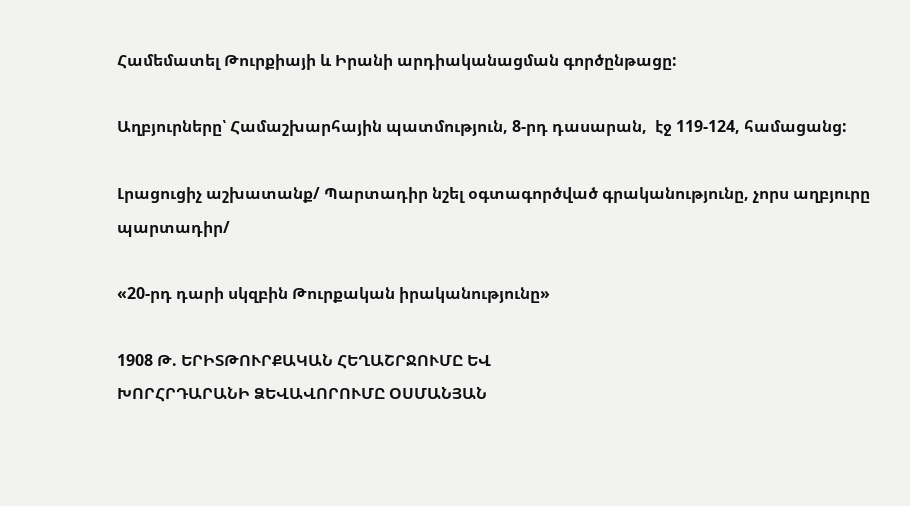Համեմատել Թուրքիայի և Իրանի արդիականացման գործընթացը:

Աղբյուրները՝ Համաշխարհային պատմություն, 8-րդ դասարան,  էջ 119-124, համացանց:

Լրացուցիչ աշխատանք/ Պարտադիր նշել օգտագործված գրականությունը, չորս աղբյուրը պարտադիր/

«20-րդ դարի սկզբին Թուրքական իրականությունը»

1908 Թ. ԵՐԻՏԹՈՒՐՔԱԿԱՆ ՀԵՂԱՇՐՋՈՒՄԸ ԵՎ
ԽՈՐՀՐԴԱՐԱՆԻ ՁԵՎԱՎՈՐՈՒՄԸ ՕՍՄԱՆՅԱՆ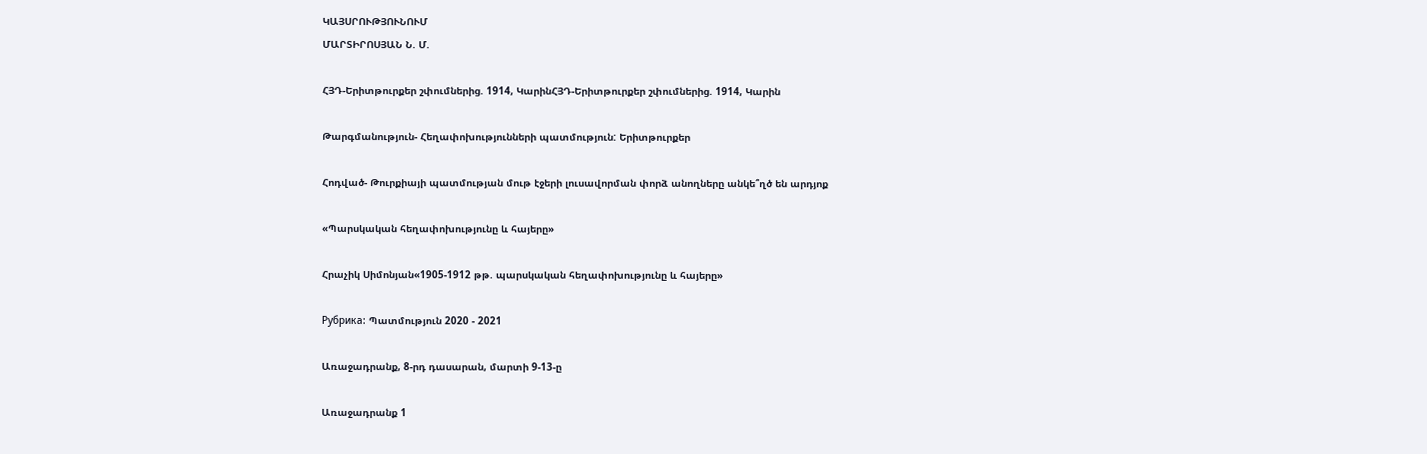ԿԱՅՍՐՈՒԹՅՈՒՆՈՒՄ
ՄԱՐՏԻՐՈՍՅԱՆ Ն. Մ.

ՀՅԴ-Երիտթուրքեր շփումներից. 1914, ԿարինՀՅԴ-Երիտթուրքեր շփումներից. 1914, Կարին

Թարգմանություն- Հեղափոխությունների պատմություն: Երիտթուրքեր

Հոդված- Թուրքիայի պատմության մութ էջերի լուսավորման փորձ անողները անկե՞ղծ են արդյոք

«Պարսկական հեղափոխությունը և հայերը»

Հրաչիկ Սիմոնյան«1905-1912 թթ. պարսկական հեղափոխությունը և հայերը»

Рубрика: Պատմություն 2020 - 2021

Առաջադրանք, 8-րդ դասարան, մարտի 9-13-ը

Առաջադրանք 1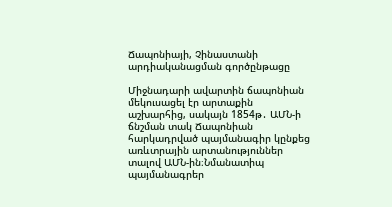Ճապոնիայի, Չինաստանի արդիականացման գործընթացը

Միջնադարի ավարտին ճապոնիան մեկուսացել էր արտաքին աշխարհից, սակայն 1854թ․ ԱՄՆ-ի ճնշման տակ Ճապոնիան հարկադրված պայմանագիր կընքեց առևտրային արտանություններ տալով ԱՄՆ-ին։Նմանատիպ պայմանագրեր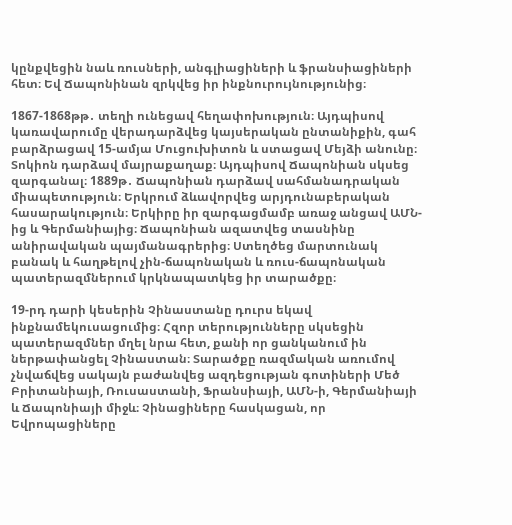կընքվեցին նաև ռուսների, անգլիացիների և ֆրանսիացիների հետ։ Եվ Ճապոնինան զրկվեց իր ինքնուրույնությունից։

1867-1868թթ․ տեղի ունեցավ հեղափոխություն։ Այդպիսով կառավարումը վերադարձվեց կայսերական ընտանիքին, գահ բարձրացավ 15-ամյա Մուցուխիտոն և ստացավ Մեյձի անունը։ Տոկիոն դարձավ մայրաքաղաք։ Այդպիսով Ճապոնիան սկսեց զարգանալ։ 1889թ․ Ճապոնիան դարձավ սահմանադրական միապետություն։ Երկրում ձևավորվեց արյդունաբերական հասարակություն։ Երկիրը իր զարգացմամբ առաջ անցավ ԱՄՆ-ից և Գերմանիայից։ Ճապոնիան ազատվեց տասնինը անիրավական պայմանագրերից։ Ստեղծեց մարտունակ բանակ և հաղթելով չին-ճապոնական և ռուս-ճապոնական պատերազմներում կրկնապատկեց իր տարածքը։

19-րդ դարի կեսերին Չինաստանը դուրս եկավ ինքնամեկուսացումից։ Հզոր տերությունները սկսեցին պատերազմներ մղել նրա հետ, քանի որ ցանկանում ին ներթափանցել Չինաստան։ Տարածքը ռազմական առումով չնվաճվեց սակայն բաժանվեց ազդեցության գոտիների Մեծ Բրիտանիայի, Ռուսաստանի, Ֆրանսիայի, ԱՄՆ-ի, Գերմանիայի և Ճապոնիայի միջև։ Չինացիները հասկացան, որ Եվրոպացիները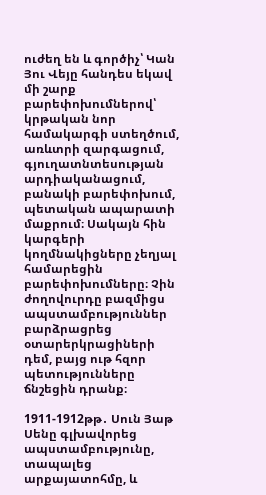ուժեղ են և գործիչ՝ Կան Յու Վեյը հանդես եկավ մի շարք բարեփոխումներով՝ կրթական նոր համակարգի ստեղծում, առևտրի զարգացում, գյուղատնտեսության արդիականացում, բանակի բարեփոխում, պետական ապարատի մաքրում։ Սակայն հին կարգերի կողմնակիցները չեղյալ համարեցին բարեփոխումները։ Չին ժողովուրդը բազմիցս ապստամբություններ բարձրացրեց օտարերկրացիների դեմ, բայց ութ հզոր պետությունները ճնշեցին դրանք։

1911-1912թթ․ Սուն Յաթ Սենը գլխավորեց ապստամբությունը, տապալեց արքայատոհմը, և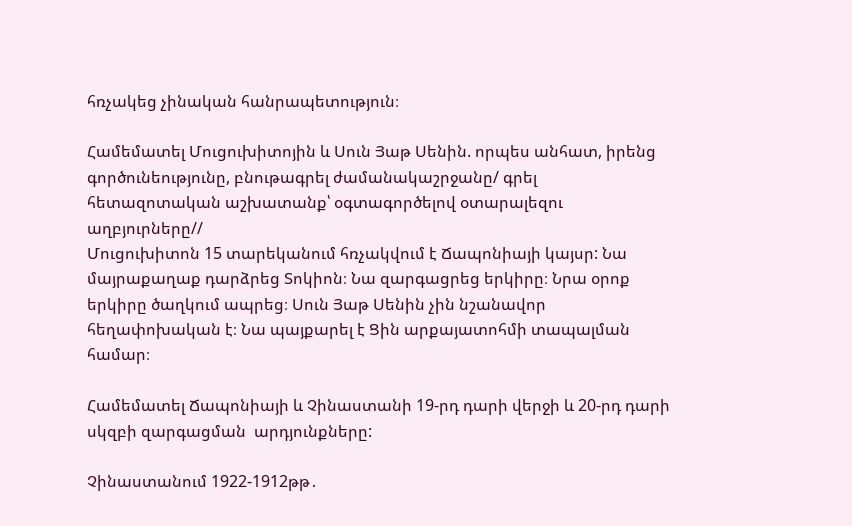հռչակեց չինական հանրապետություն։

Համեմատել Մուցուխիտոյին և Սուն Յաթ Սենին. որպես անհատ, իրենց գործունեությունը, բնութագրել ժամանակաշրջանը/ գրել հետազոտական աշխատանք՝ օգտագործելով օտարալեզու աղբյուրները//
Մուցուխիտոն 15 տարեկանում հռչակվում է Ճապոնիայի կայսր: Նա մայրաքաղաք դարձրեց Տոկիոն։ Նա զարգացրեց երկիրը։ Նրա օրոք երկիրը ծաղկում ապրեց։ Սուն Յաթ Սենին չին նշանավոր հեղափոխական է։ Նա պայքարել է Ցին արքայատոհմի տապալման համար։

Համեմատել Ճապոնիայի և Չինաստանի 19-րդ դարի վերջի և 20-րդ դարի սկզբի զարգացման  արդյունքները:

Չինաստանում 1922-1912թթ․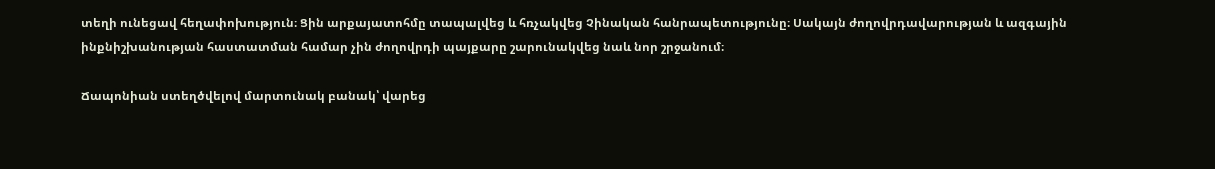տեղի ունեցավ հեղափոխություն։ Ցին արքայատոհմը տապալվեց և հռչակվեց Չինական հանրապետությունը։ Սակայն ժողովրդավարության և ազգային ինքնիշխանության հաստատման համար չին ժողովրդի պայքարը շարունակվեց նաև նոր շրջանում։

Ճապոնիան ստեղծվելով մարտունակ բանակ՝ վարեց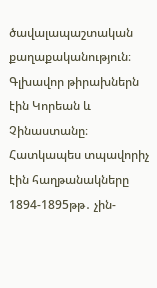ծավալապաշտական քաղաքականություն։ Գլխավոր թիրախներն էին Կորեան և Չինաստանը։ Հատկապես տպավորիչ էին հաղթանակները 1894-1895թթ․ չին-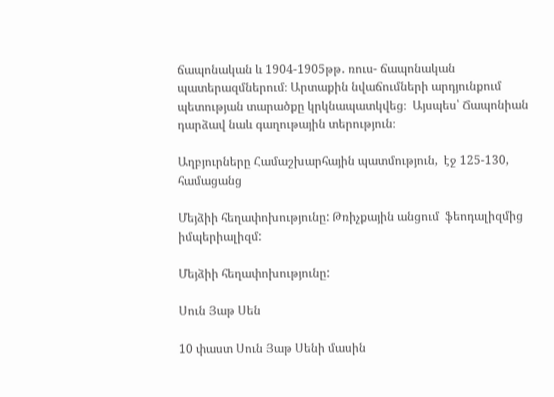ճապոնական և 1904-1905թթ․ ռուս- ճապոնական պատերազմներում։ Արտաքին նվաճումների արդյունքում պետության տարածքը կրկնապատկվեց։  Այսպես՝ Ճապոնիան դարձավ նաև գաղութային տերություն։

Աղբյուրները Համաշխարհային պատմություն,  էջ 125-130, համացանց

Մեյձիի հեղափոխությունը: Թռիչքային անցում  ֆեոդալիզմից  իմպերիալիզմ:

Մեյձիի հեղափոխությունը:

Սուն Յաթ Սեն

10 փաստ Սուն Յաթ Սենի մասին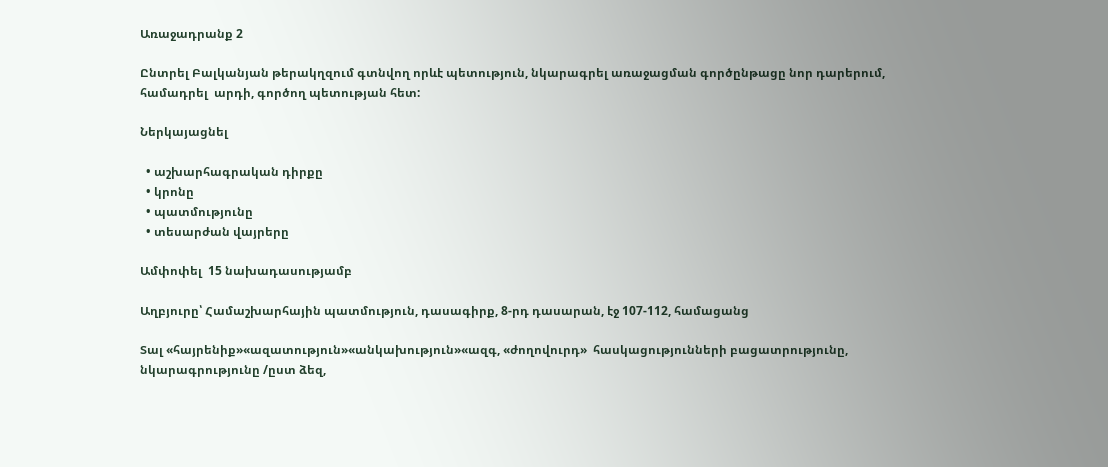Առաջադրանք 2

Ընտրել Բալկանյան թերակղզում գտնվող որևէ պետություն, նկարագրել առաջացման գործընթացը նոր դարերում, համադրել  արդի, գործող պետության հետ:

Ներկայացնել

  • աշխարհագրական դիրքը
  • կրոնը
  • պատմությունը
  • տեսարժան վայրերը

Ամփոփել  15 նախադասությամբ

Աղբյուրը՝ Համաշխարհային պատմություն, դասագիրք, 8-րդ դասարան, էջ 107-112, համացանց

Տալ «հայրենիք»«ազատություն»«անկախություն»«ազգ, «ժողովուրդ»  հասկացությունների բացատրությունը, նկարագրությունը /ըստ ձեզ,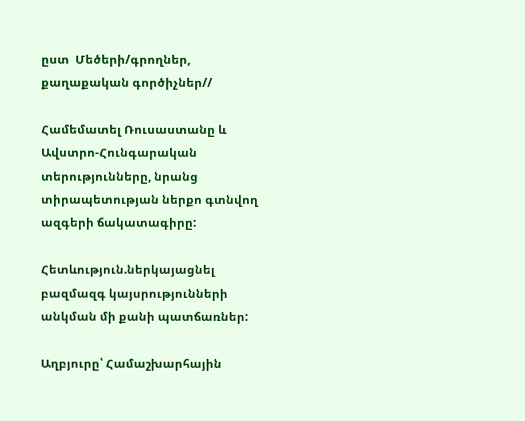ըստ  Մեծերի/գրողներ, քաղաքական գործիչներ//

Համեմատել Ռուսաստանը և Ավստրո-Հունգարական տերությունները, նրանց տիրապետության ներքո գտնվող ազգերի ճակատագիրը:

Հետևություն.ներկայացնել բազմազգ կայսրությունների անկման մի քանի պատճառներ:

Աղբյուրը՝ Համաշխարհային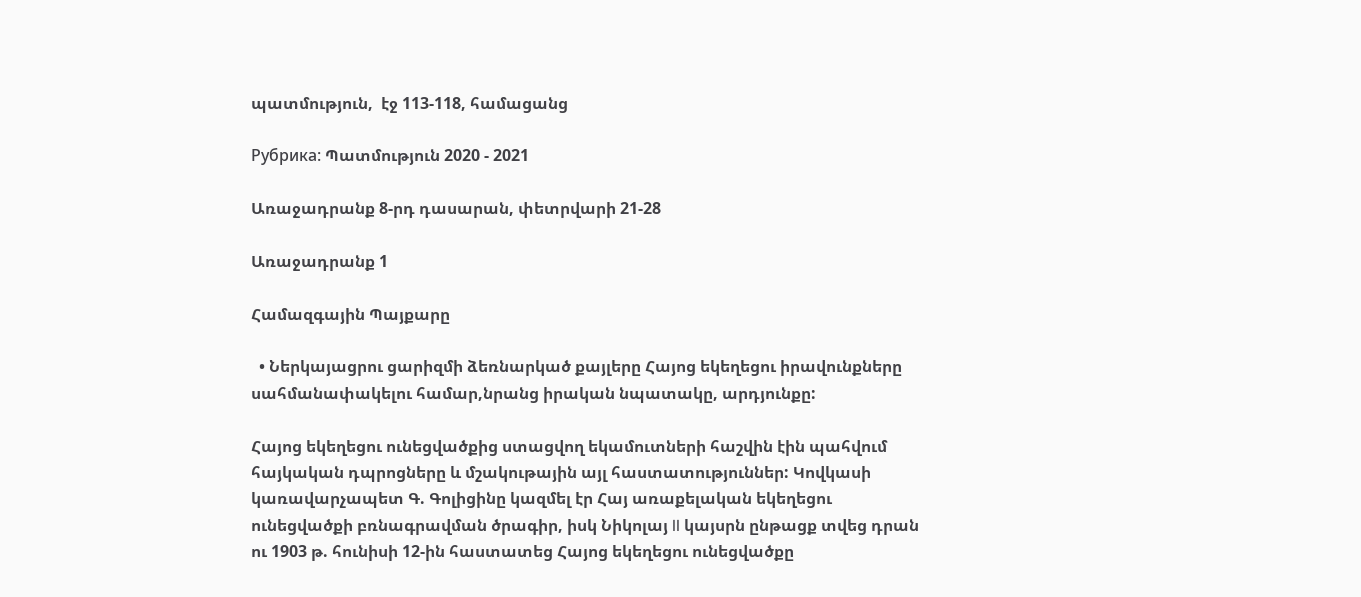պատմություն,  էջ 113-118, համացանց

Рубрика: Պատմություն 2020 - 2021

Առաջադրանք 8-րդ դասարան, փետրվարի 21-28

Առաջադրանք 1

Համազգային Պայքարը

  • Ներկայացրու ցարիզմի ձեռնարկած քայլերը Հայոց եկեղեցու իրավունքները սահմանափակելու համար,նրանց իրական նպատակը, արդյունքը:

Հայոց եկեղեցու ունեցվածքից ստացվող եկամուտների հաշվին էին պահվում հայկական դպրոցները և մշակութային այլ հաստատություններ: Կովկասի կառավարչապետ Գ. Գոլիցինը կազմել էր Հայ առաքելական եկեղեցու ունեցվածքի բռնագրավման ծրագիր, իսկ Նիկոլայ II կայսրն ընթացք տվեց դրան ու 1903 թ. հունիսի 12-ին հաստատեց Հայոց եկեղեցու ունեցվածքը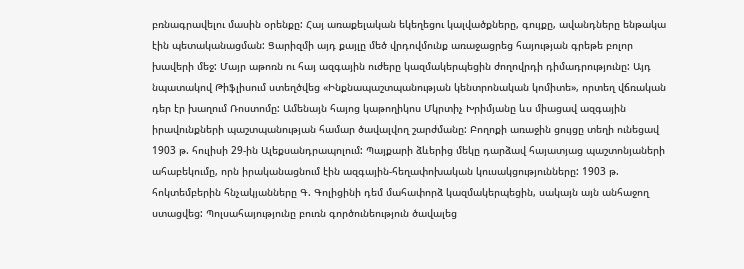բռնագրավելու մասին օրենքը: Հայ առաքելական եկեղեցու կալվածքները, գույքը, ավանդները ենթակա էին պետականացման: Ցարիզմի այդ քայլը մեծ վրդովմունք առաջացրեց հայության գրեթե բոլոր խավերի մեջ: Մայր աթոռն ու հայ ազգային ուժերը կազմակերպեցին ժողովրդի դիմադրությունը: Այդ նպատակով Թիֆլիսում ստեղծվեց «Ինքնապաշտպանության կենտրոնական կոմիտե», որտեղ վճռական դեր էր խաղում Ռոստոմը: Ամենայն հայոց կաթողիկոս Մկրտիչ Խրիմյանը ևս միացավ ազգային իրավունքների պաշտպանության համար ծավալվող շարժմանը: Բողոքի առաջին ցույցը տեղի ունեցավ 1903 թ. հուլիսի 29-ին Ալեքսանդրապոլում: Պայքարի ձևերից մեկը դարձավ հայատյաց պաշտոնյաների ահաբեկումը, որն իրականացնում էին ազգային-հեղափոխական կուսակցությունները: 1903 թ. հոկտեմբերին հնչակյանները Գ. Գոլիցինի դեմ մահափորձ կազմակերպեցին, սակայն այն անհաջող ստացվեց: Պոլսահայությունը բուռն գործունեություն ծավալեց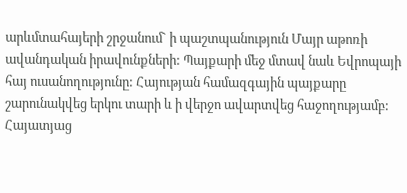արևմտահայերի շրջանում` ի պաշտպանություն Մայր աթոռի ավանդական իրավունքների: Պայքարի մեջ մտավ նաև Եվրոպայի հայ ուսանողությունը: Հայության համազգային պայքարը շարունակվեց երկու տարի և ի վերջո ավարտվեց հաջողությամբ: Հայատյաց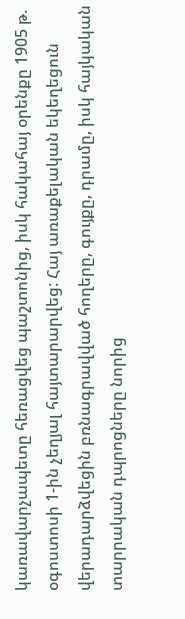կառավարչապետը հեռացվեց պաշտոնից, իսկ հակահայ օրենքը 1905 թ. օգոստոսի 1-ին չեղյալ հայտարարվեց: Հայ առաքելական եկեղեցուն վերադարձվեցին բռնագրավված հողերը, գույքը, դրամը, իսկ հայկական տարրական դպրոցները նորից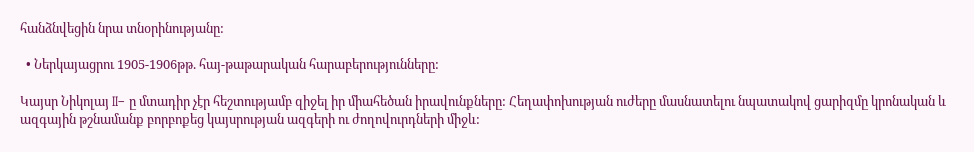հանձնվեցին նրա տնօրինությանը:

  • Ներկայացրու 1905-1906թթ. հայ-թաթարական հարաբերությունները:

Կայսր Նիկոլայ II– ը մտադիր չէր հեշտությամբ զիջել իր միահեծան իրավունքները: Հեղափոխության ուժերը մասնատելու նպատակով ցարիզմը կրոնական և ազգային թշնամանք բորբոքեց կայսրության ազգերի ու ժողովուրդների միջև: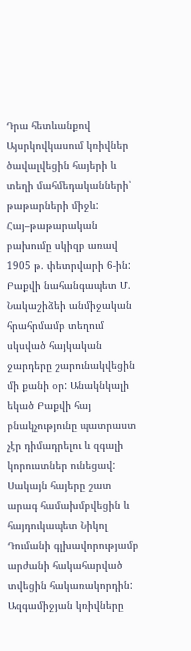Դրա հետևանքով Այսրկովկասում կռիվներ ծավալվեցին հայերի և տեղի մահմեդականների՝ թաթարների միջև: Հայ–թաթարական բախումը սկիզբ առավ 1905 թ. փետրվարի 6-ին: Բաքվի նահանգապետ Մ. Նակաշիձեի անմիջական հրահրմամբ տեղում սկսված հայկական ջարդերը շարունակվեցին մի քանի օր: Անակնկալի եկած Բաքվի հայ բնակչությունը պատրաստ չէր դիմադրելու և զգալի կորուստներ ունեցավ: Սակայն հայերը շատ արագ համախմբվեցին և հայդուկապետ Նիկոլ Դումանի գլխավորությամբ արժանի հակահարված տվեցին հակառակորդին: Ազգամիջյան կռիվները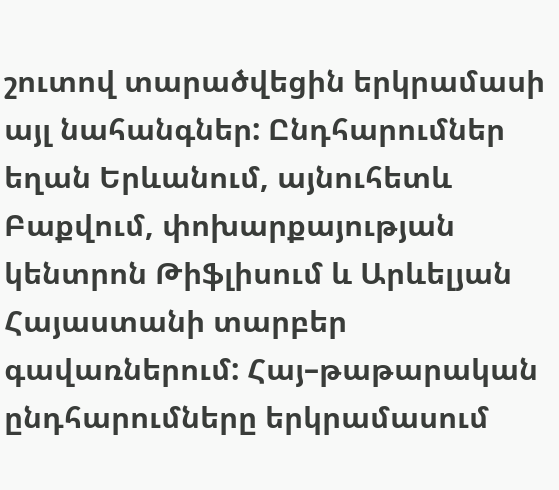շուտով տարածվեցին երկրամասի այլ նահանգներ: Ընդհարումներ եղան Երևանում, այնուհետև Բաքվում, փոխարքայության կենտրոն Թիֆլիսում և Արևելյան Հայաստանի տարբեր գավառներում: Հայ–թաթարական ընդհարումները երկրամասում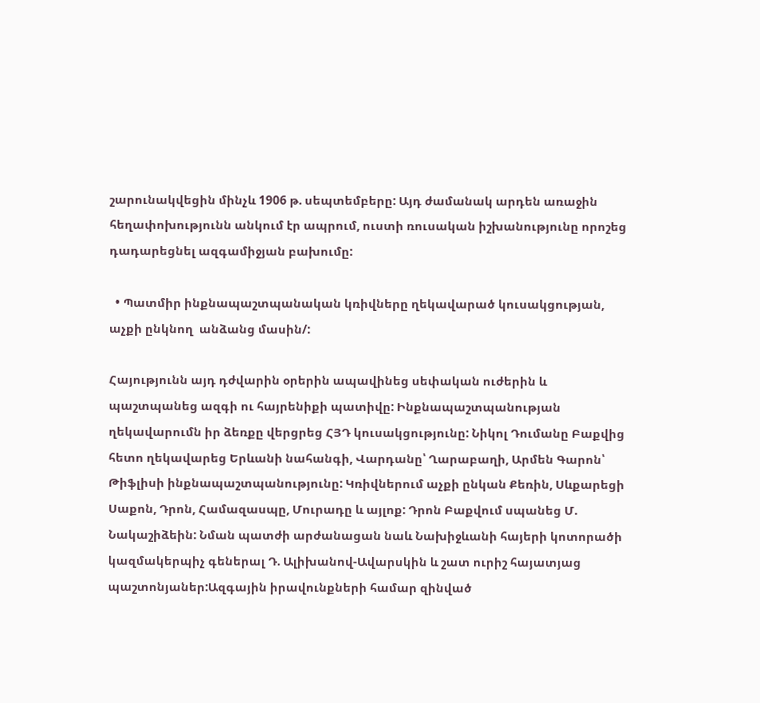շարունակվեցին մինչև 1906 թ. սեպտեմբերը: Այդ ժամանակ արդեն առաջին հեղափոխությունն անկում էր ապրում, ուստի ռուսական իշխանությունը որոշեց դադարեցնել ազգամիջյան բախումը:

  • Պատմիր ինքնապաշտպանական կռիվները ղեկավարած կուսակցության, աչքի ընկնող  անձանց մասին/:

Հայությունն այդ դժվարին օրերին ապավինեց սեփական ուժերին և պաշտպանեց ազգի ու հայրենիքի պատիվը: Ինքնապաշտպանության ղեկավարումն իր ձեռքը վերցրեց ՀՅԴ կուսակցությունը: Նիկոլ Դումանը Բաքվից հետո ղեկավարեց Երևանի նահանգի, Վարդանը՝ Ղարաբաղի, Արմեն Գարոն՝ Թիֆլիսի ինքնապաշտպանությունը: Կռիվներում աչքի ընկան Քեռին, Սևքարեցի Սաքոն, Դրոն, Համազասպը, Մուրադը և այլոք: Դրոն Բաքվում սպանեց Մ. Նակաշիձեին: Նման պատժի արժանացան նաև Նախիջևանի հայերի կոտորածի կազմակերպիչ գեներալ Դ. Ալիխանով-Ավարսկին և շատ ուրիշ հայատյաց պաշտոնյաներ:Ազգային իրավունքների համար զինված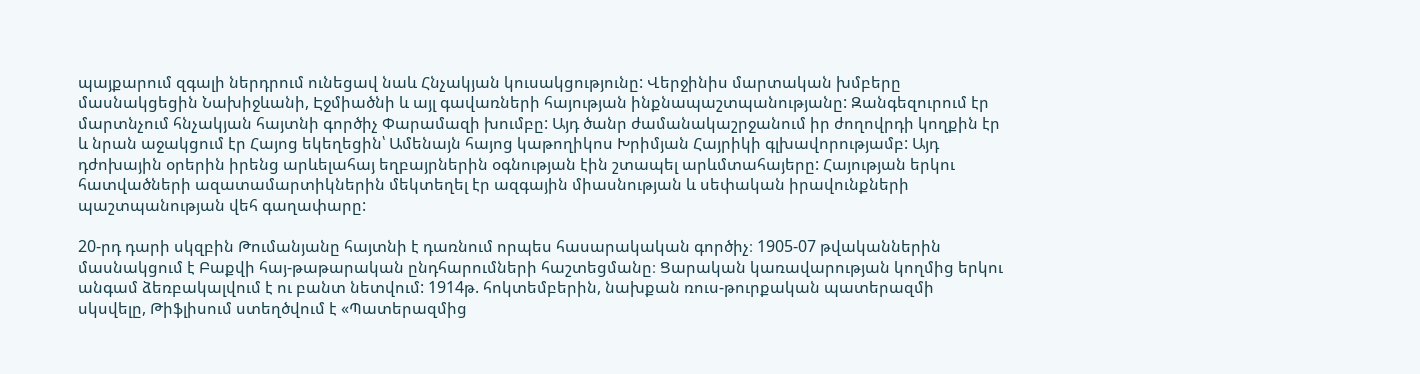պայքարում զգալի ներդրում ունեցավ նաև Հնչակյան կուսակցությունը: Վերջինիս մարտական խմբերը մասնակցեցին Նախիջևանի, Էջմիածնի և այլ գավառների հայության ինքնապաշտպանությանը: Զանգեզուրում էր մարտնչում հնչակյան հայտնի գործիչ Փարամազի խումբը: Այդ ծանր ժամանակաշրջանում իր ժողովրդի կողքին էր և նրան աջակցում էր Հայոց եկեղեցին՝ Ամենայն հայոց կաթողիկոս Խրիմյան Հայրիկի գլխավորությամբ: Այդ դժոխային օրերին իրենց արևելահայ եղբայրներին օգնության էին շտապել արևմտահայերը: Հայության երկու հատվածների ազատամարտիկներին մեկտեղել էր ազգային միասնության և սեփական իրավունքների պաշտպանության վեհ գաղափարը:

20-րդ դարի սկզբին Թումանյանը հայտնի է դառնում որպես հասարակական գործիչ։ 1905-07 թվականներին մասնակցում է Բաքվի հայ-թաթարական ընդհարումների հաշտեցմանը։ Ցարական կառավարության կողմից երկու անգամ ձեռբակալվում է ու բանտ նետվում: 1914թ. հոկտեմբերին, նախքան ռուս-թուրքական պատերազմի սկսվելը, Թիֆլիսում ստեղծվում է «Պատերազմից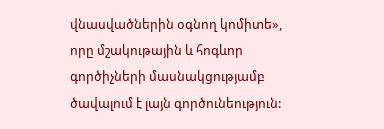վնասվածներին օգնող կոմիտե», որը մշակութային և հոգևոր գործիչների մասնակցությամբ ծավալում է լայն գործունեություն: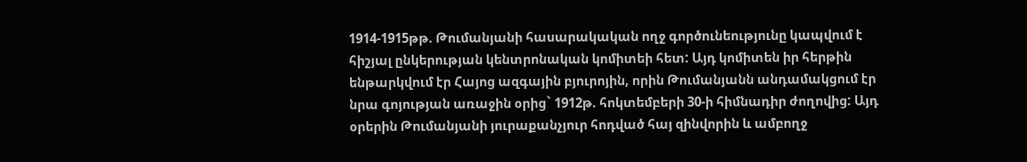1914-1915թթ. Թումանյանի հասարակական ողջ գործունեությունը կապվում է հիշյալ ընկերության կենտրոնական կոմիտեի հետ: Այդ կոմիտեն իր հերթին ենթարկվում էր Հայոց ազգային բյուրոյին, որին Թումանյանն անդամակցում էր նրա գոյության առաջին օրից` 1912թ. հոկտեմբերի 30-ի հիմնադիր ժողովից: Այդ օրերին Թումանյանի յուրաքանչյուր հոդված հայ զինվորին և ամբողջ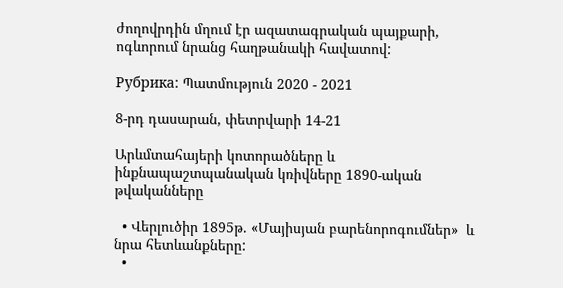ժողովրդին մղում էր ազատագրական պայքարի, ոգևորում նրանց հաղթանակի հավատով:

Рубрика: Պատմություն 2020 - 2021

8-րդ դասարան, փետրվարի 14-21

Արևմտահայերի կոտորածները և ինքնապաշտպանական կռիվները 1890-ական թվականները

  • Վերլուծիր 1895թ. «Մայիսյան բարենորոգումներ»  և նրա հետևանքները:
  •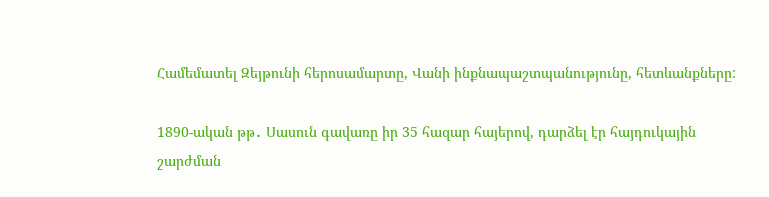Համեմատել Զեյթունի հերոսամարտը, Վանի ինքնապաշտպանությունը, հետևանքները:

1890-ական թթ․ Սասուն գավառը իր 35 հազար հայերով, դարձել էր հայդուկային շարժման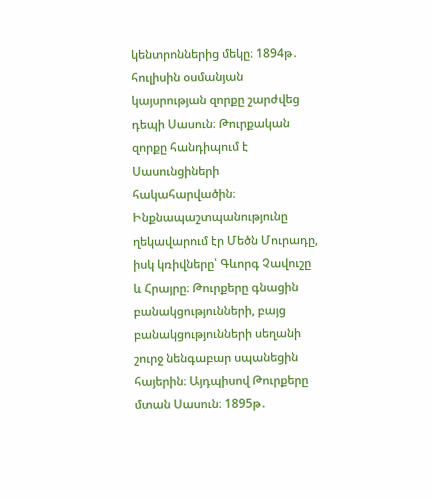կենտրոններից մեկը։ 1894թ․ հուլիսին օսմանյան կայսրության զորքը շարժվեց դեպի Սասուն։ Թուրքական զորքը հանդիպում է Սասունցիների հակահարվածին։ Ինքնապաշտպանությունը ղեկավարում էր Մեծն Մուրադը, իսկ կռիվները՝ Գևորգ Չավուշը և Հրայրը։ Թուրքերը գնացին բանակցությունների, բայց բանակցությունների սեղանի շուրջ նենգաբար սպանեցին հայերին։ Այդպիսով Թուրքերը մտան Սասուն։ 1895թ․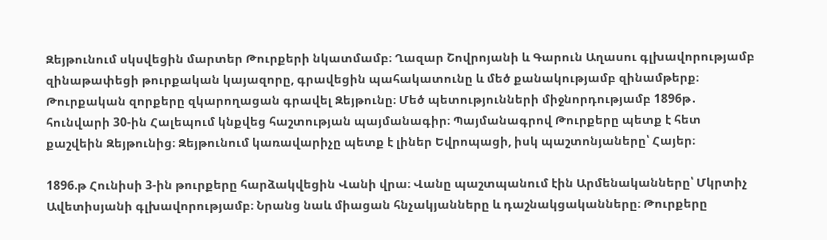Զեյթունում սկսվեցին մարտեր Թուրքերի նկատմամբ։ Ղազար Շովրոյանի և Գարուն Աղասու գլխավորությամբ զինաթափեցի թուրքական կայազորը, գրավեցին պահակատունը և մեծ քանակությամբ զինամթերք։ Թուրքական զորքերը զկարողացան գրավել Զեյթունը։ Մեծ պետությունների միջնորդությամբ 1896թ․ հունվարի 30-ին Հալեպում կնքվեց հաշտության պայմանագիր։ Պայմանագրով Թուրքերը պետք է հետ քաշվեին Զեյթունից։ Զեյթունում կառավարիչը պետք է լիներ Եվրոպացի, իսկ պաշտոնյաները՝ Հայեր։

1896.թ Հունիսի 3-ին թուրքերը հարձակվեցին Վանի վրա։ Վանը պաշտպանում էին Արմենականները՝ Մկրտիչ Ավետիսյանի գլխավորությամբ։ Նրանց նաև միացան հնչակյանները և դաշնակցականները։ Թուրքերը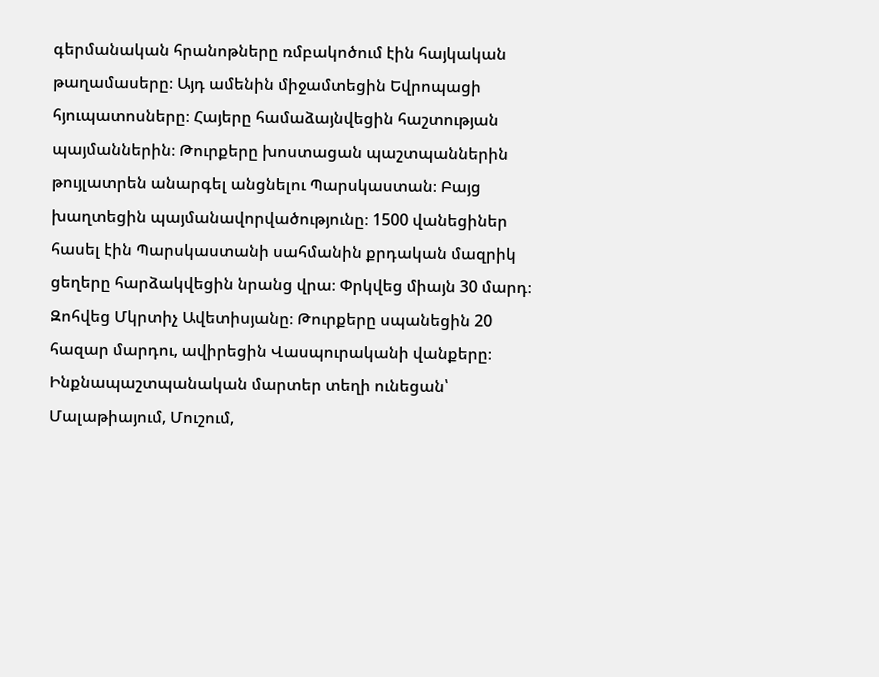գերմանական հրանոթները ռմբակոծում էին հայկական թաղամասերը։ Այդ ամենին միջամտեցին Եվրոպացի հյուպատոսները։ Հայերը համաձայնվեցին հաշտության պայմաններին։ Թուրքերը խոստացան պաշտպաններին թույլատրեն անարգել անցնելու Պարսկաստան։ Բայց խաղտեցին պայմանավորվածությունը։ 1500 վանեցիներ հասել էին Պարսկաստանի սահմանին քրդական մազրիկ ցեղերը հարձակվեցին նրանց վրա։ Փրկվեց միայն 30 մարդ։ Զոհվեց Մկրտիչ Ավետիսյանը։ Թուրքերը սպանեցին 20 հազար մարդու, ավիրեցին Վասպուրականի վանքերը։ Ինքնապաշտպանական մարտեր տեղի ունեցան՝ Մալաթիայում, Մուշում,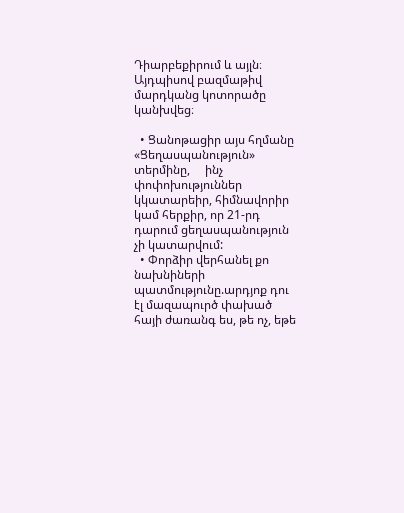Դիարբեքիրում և այլն։ Այդպիսով բազմաթիվ մարդկանց կոտորածը կանխվեց։

  • Ցանոթացիր այս հղմանը «Ցեղասպանություն»  տերմինը,     ինչ փոփոխություններ կկատարեիր, հիմնավորիր կամ հերքիր, որ 21-րդ դարում ցեղասպանություն չի կատարվում:
  • Փորձիր վերհանել քո նախնիների պատմությունը.արդյոք դու էլ մազապուրծ փախած հայի ժառանգ ես, թե ոչ, եթե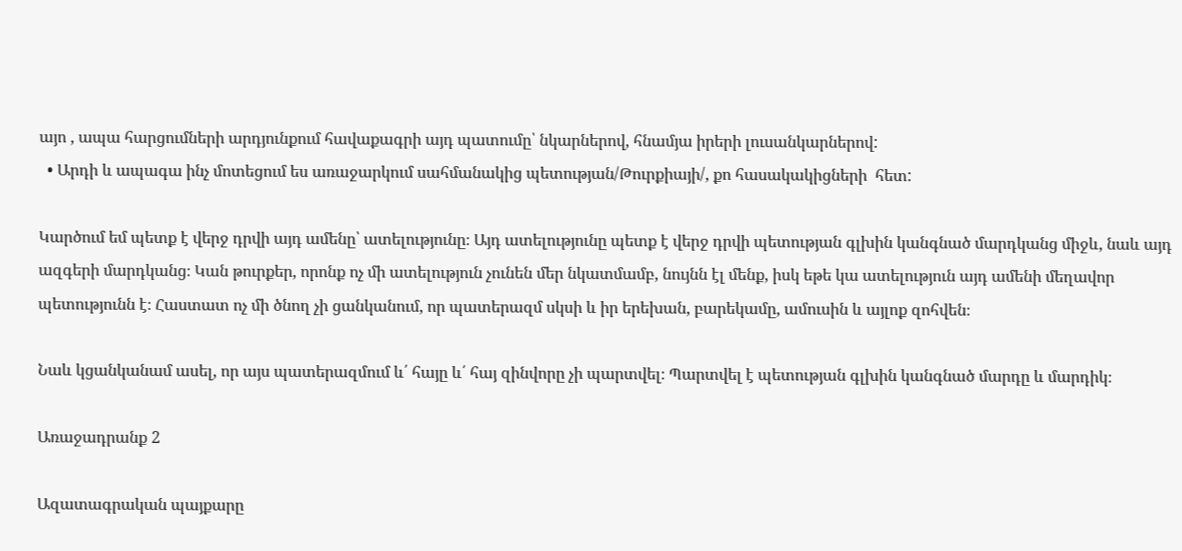այո , ապա հարցումների արդյունքում հավաքագրի այդ պատումը՝ նկարներով, հնամյա իրերի լուսանկարներով:
  • Արդի և ապագա ինչ մոտեցում ես առաջարկում սահմանակից պետության/Թուրքիայի/, քո հասակակիցների  հետ:

Կարծում եմ պետք է վերջ դրվի այդ ամենը՝ ատելությունը։ Այդ ատելությունը պետք է վերջ դրվի պետության գլխին կանգնած մարդկանց միջև, նաև այդ ազգերի մարդկանց։ Կան թուրքեր, որոնք ոչ մի ատելություն չունեն մեր նկատմամբ, նույնն էլ մենք, իսկ եթե կա ատելություն այդ ամենի մեղավոր պետությունն է։ Հաստատ ոչ մի ծնող չի ցանկանում, որ պատերազմ սկսի և իր երեխան, բարեկամը, ամուսին և այլոք զոհվեն։

Նաև կցանկանամ ասել, որ այս պատերազմում և՛ հայը և՛ հայ զինվորը չի պարտվել։ Պարտվել է պետության գլխին կանգնած մարդը և մարդիկ։

Առաջադրանք 2

Ազատագրական պայքարը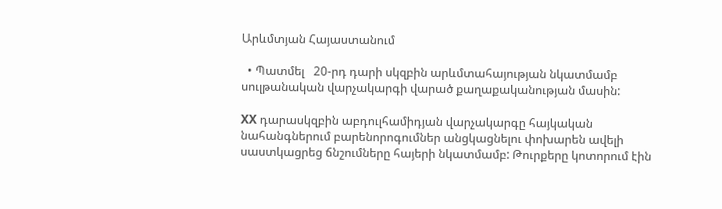Արևմտյան Հայաստանում

  • Պատմել   20-րդ դարի սկզբին արևմտահայության նկատմամբ սուլթանական վարչակարգի վարած քաղաքականության մասին:

XX դարասկզբին աբդուլհամիդյան վարչակարգը հայկական նահանգներում բարենորոգումներ անցկացնելու փոխարեն ավելի սաստկացրեց ճնշումները հայերի նկատմամբ: Թուրքերը կոտորում էին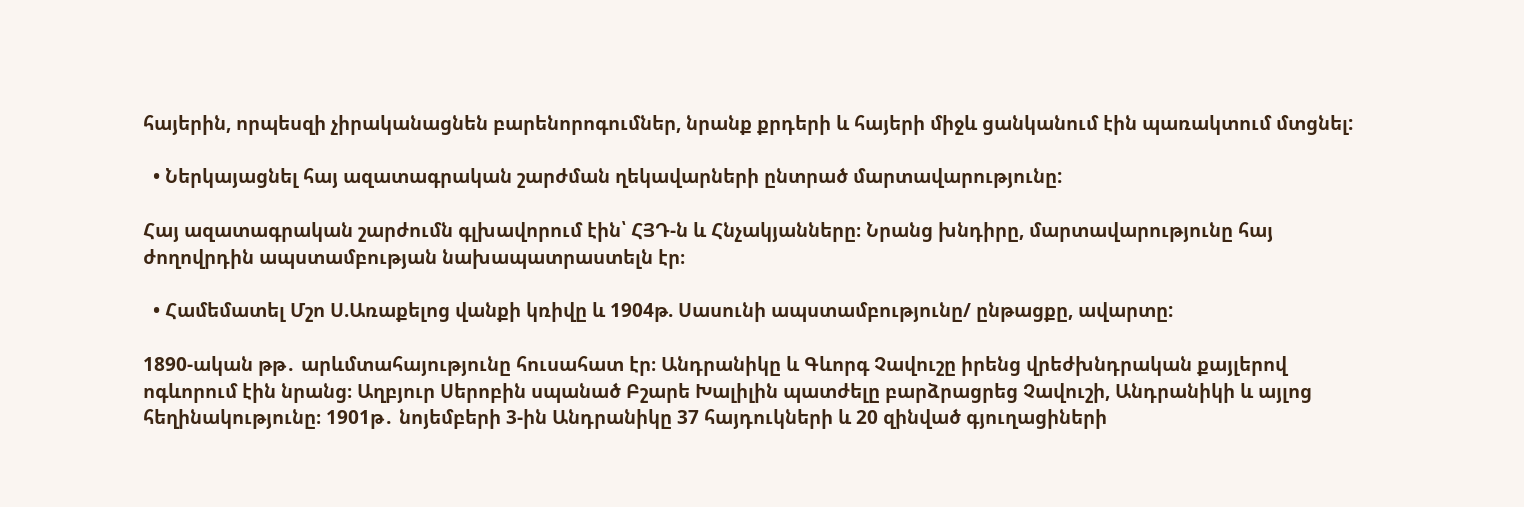հայերին, որպեսզի չիրականացնեն բարենորոգումներ, նրանք քրդերի և հայերի միջև ցանկանում էին պառակտում մտցնել:

  • Ներկայացնել հայ ազատագրական շարժման ղեկավարների ընտրած մարտավարությունը:

Հայ ազատագրական շարժումն գլխավորում էին՝ ՀՅԴ-ն և Հնչակյանները։ Նրանց խնդիրը, մարտավարությունը հայ ժողովրդին ապստամբության նախապատրաստելն էր։

  • Համեմատել Մշո Ս.Առաքելոց վանքի կռիվը և 1904թ. Սասունի ապստամբությունը/ ընթացքը, ավարտը:

1890-ական թթ․ արևմտահայությունը հուսահատ էր։ Անդրանիկը և Գևորգ Չավուշը իրենց վրեժխնդրական քայլերով ոգևորում էին նրանց։ Աղբյուր Սերոբին սպանած Բշարե Խալիլին պատժելը բարձրացրեց Չավուշի, Անդրանիկի և այլոց հեղինակությունը։ 1901թ․ նոյեմբերի 3-ին Անդրանիկը 37 հայդուկների և 20 զինված գյուղացիների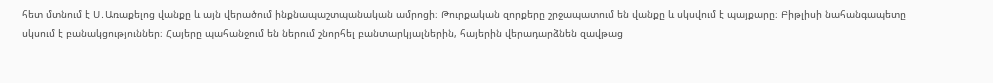հետ մտնում է Ս․Առաքելոց վանքը և այն վերածում ինքնապաշտպանական ամրոցի։ Թուրքական զորքերը շրջապատում են վանքը և սկսվում է պայքարը։ Բիթլիսի նահանգապետը սկսում է բանակցություններ։ Հայերը պահանջում են ներում շնորհել բանտարկյալներին, հայերին վերադարձնեն զավթաց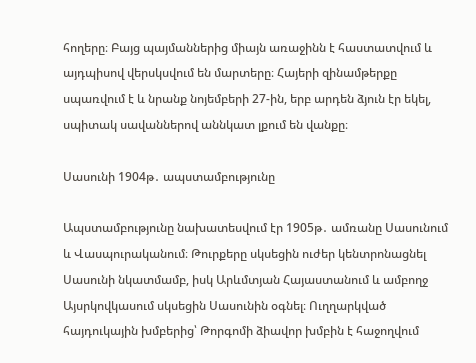հողերը։ Բայց պայմաններից միայն առաջինն է հաստատվում և այդպիսով վերսկսվում են մարտերը։ Հայերի զինամթերքը սպառվում է և նրանք նոյեմբերի 27-ին, երբ արդեն ձյուն էր եկել, սպիտակ սավաններով աննկատ լքում են վանքը։

Սասունի 1904թ․ ապստամբությունը

Ապստամբությունը նախատեսվում էր 1905թ․ ամռանը Սասունում և Վասպուրականում։ Թուրքերը սկսեցին ուժեր կենտրոնացնել Սասունի նկատմամբ, իսկ Արևմտյան Հայաստանում և ամբողջ Այսրկովկասում սկսեցին Սասունին օգնել։ Ուղղարկված հայդուկային խմբերից՝ Թորգոմի ձիավոր խմբին է հաջողվում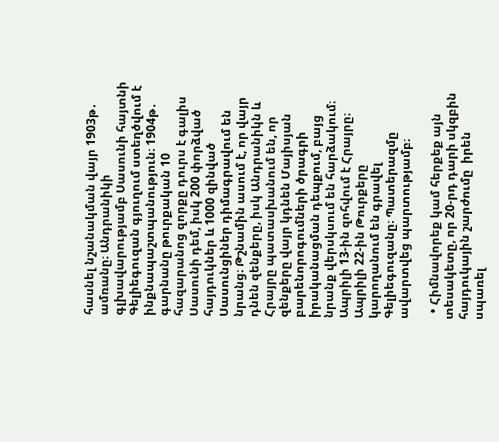հասնել նշանակման վայր 1903թ․ ամռանը։ Անդրանիկի գլխավարությամբ Սասունի հայտնի Գելիեգուզան գյուղում ստեղծվում է ինքնապաշտպանություն։ 1904թ․ գարնանը թուրքական 10 հազարանոց զորքը դուրս է գալիս Սասունի դեմ, իսկ 200 փորձված հայդուկներ և 1000 զինված Սասունցիներ դիմագրավում են նրանց։ Թշնամին ասում է, որ վայր դնեն զենքերը, իսկ Անդրանիկն և Հրայրը պատասխանում են, որ զենքերը վայր կդնեն Մայիսյան բարենորոգումների ծրագրի իրականացման դեպքում, բայց նրանք վերսկսում են հարձակում։ Ապրիլի 13-ին զոհվում է Հրայրը։ Ապրիլի 22-ին Թուրքերը կարողանում են գրավել Գելիեգուզանը։ Պատերազմը ավարտվեց պարտությամբ։

  • Հիմնավորեք կամ հերքեք այն տեսակետը, որ 20-րդ դարի սկզբին  հայդուկային շարժումը  իրեն սպառել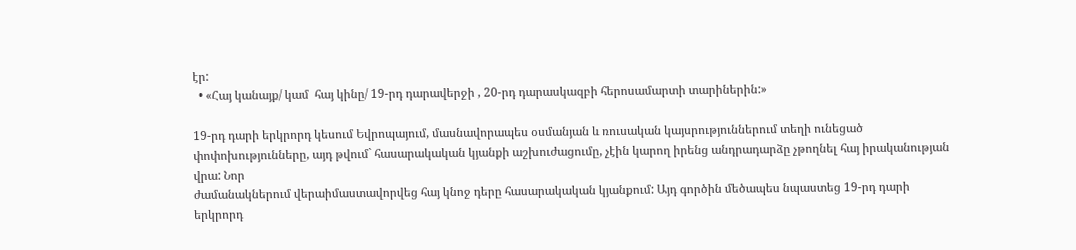էր:
  • «Հայ կանայք/ կամ  հայ կինը/ 19-րդ դարավերջի , 20-րդ դարասկազբի հերոսամարտի տարիներին:»

19-րդ դարի երկրորդ կեսում Եվրոպայում, մասնավորապես օսմանյան և ռուսական կայսրություններում տեղի ունեցած փոփոխությունները, այդ թվում` հասարակական կյանքի աշխուժացումը, չէին կարող իրենց անդրադարձը չթողնել հայ իրականության վրա: Նոր
ժամանակներում վերաիմաստավորվեց հայ կնոջ դերը հասարակական կյանքում: Այդ գործին մեծապես նպաստեց 19-րդ դարի երկրորդ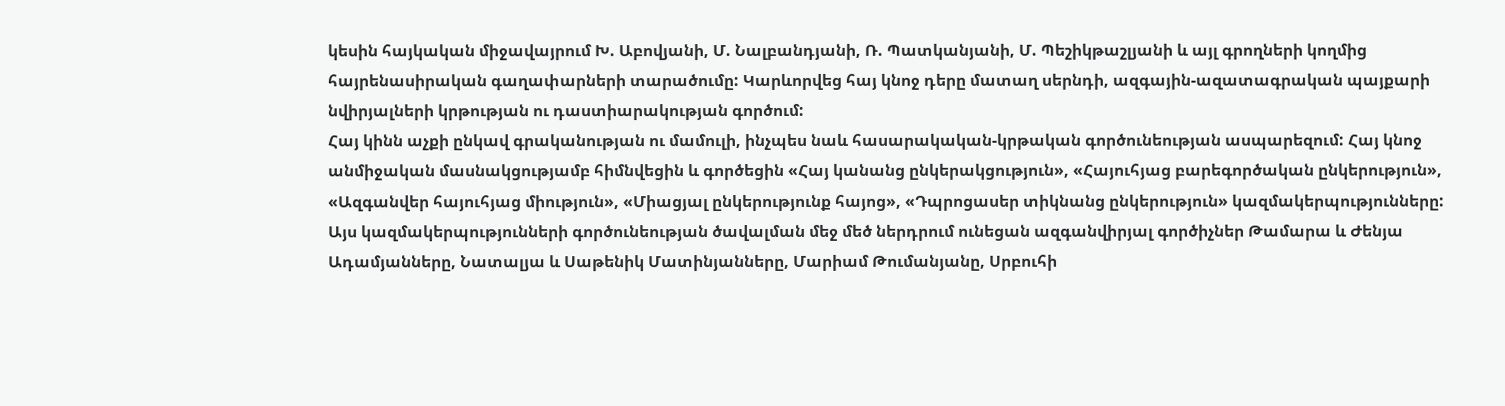կեսին հայկական միջավայրում Խ. Աբովյանի, Մ. Նալբանդյանի, Ռ. Պատկանյանի, Մ. Պեշիկթաշլյանի և այլ գրողների կողմից հայրենասիրական գաղափարների տարածումը: Կարևորվեց հայ կնոջ դերը մատաղ սերնդի, ազգային-ազատագրական պայքարի նվիրյալների կրթության ու դաստիարակության գործում:
Հայ կինն աչքի ընկավ գրականության ու մամուլի, ինչպես նաև հասարակական-կրթական գործունեության ասպարեզում: Հայ կնոջ անմիջական մասնակցությամբ հիմնվեցին և գործեցին «Հայ կանանց ընկերակցություն», «Հայուհյաց բարեգործական ընկերություն», «Ազգանվեր հայուհյաց միություն», «Միացյալ ընկերությունք հայոց», «Դպրոցասեր տիկնանց ընկերություն» կազմակերպությունները: Այս կազմակերպությունների գործունեության ծավալման մեջ մեծ ներդրում ունեցան ազգանվիրյալ գործիչներ Թամարա և Ժենյա Ադամյանները, Նատալյա և Սաթենիկ Մատինյանները, Մարիամ Թումանյանը, Սրբուհի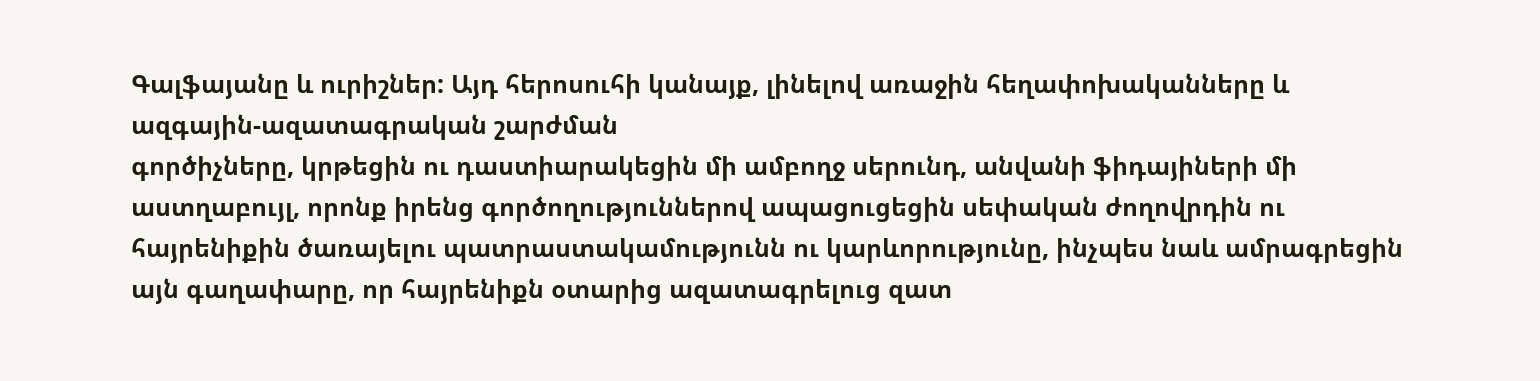Գալֆայանը և ուրիշներ: Այդ հերոսուհի կանայք, լինելով առաջին հեղափոխականները և ազգային-ազատագրական շարժման
գործիչները, կրթեցին ու դաստիարակեցին մի ամբողջ սերունդ, անվանի ֆիդայիների մի աստղաբույլ, որոնք իրենց գործողություններով ապացուցեցին սեփական ժողովրդին ու հայրենիքին ծառայելու պատրաստակամությունն ու կարևորությունը, ինչպես նաև ամրագրեցին
այն գաղափարը, որ հայրենիքն օտարից ազատագրելուց զատ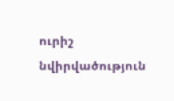ուրիշ նվիրվածություն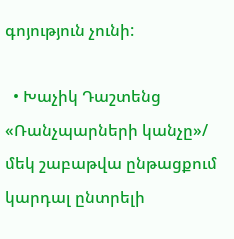գոյություն չունի:

  • Խաչիկ Դաշտենց «Ռանչպարների կանչը»/ մեկ շաբաթվա ընթացքում կարդալ ընտրելի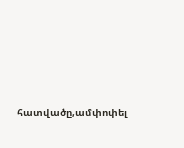հատվածը,ամփոփել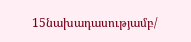15նախադասությամբ/